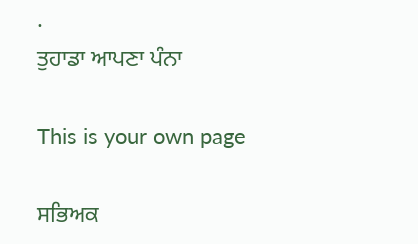.
ਤੁਹਾਡਾ ਆਪਣਾ ਪੰਨਾ

This is your own page

ਸਭਿਅਕ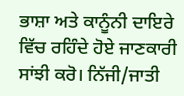ਭਾਸ਼ਾ ਅਤੇ ਕਾਨੂੰਨੀ ਦਾਇਰੇ ਵਿੱਚ ਰਹਿੰਦੇ ਹੋਏ ਜਾਣਕਾਰੀ ਸਾਂਝੀ ਕਰੋ। ਨਿੱਜੀ/ਜਾਤੀ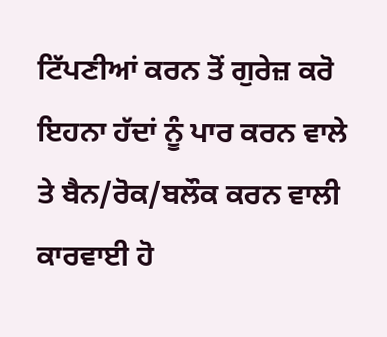ਟਿੱਪਣੀਆਂ ਕਰਨ ਤੋਂ ਗੁਰੇਜ਼ ਕਰੋ ਇਹਨਾ ਹੱਦਾਂ ਨੂੰ ਪਾਰ ਕਰਨ ਵਾਲੇ ਤੇ ਬੈਨ/ਰੋਕ/ਬਲੌਕ ਕਰਨ ਵਾਲੀ ਕਾਰਵਾਈ ਹੋ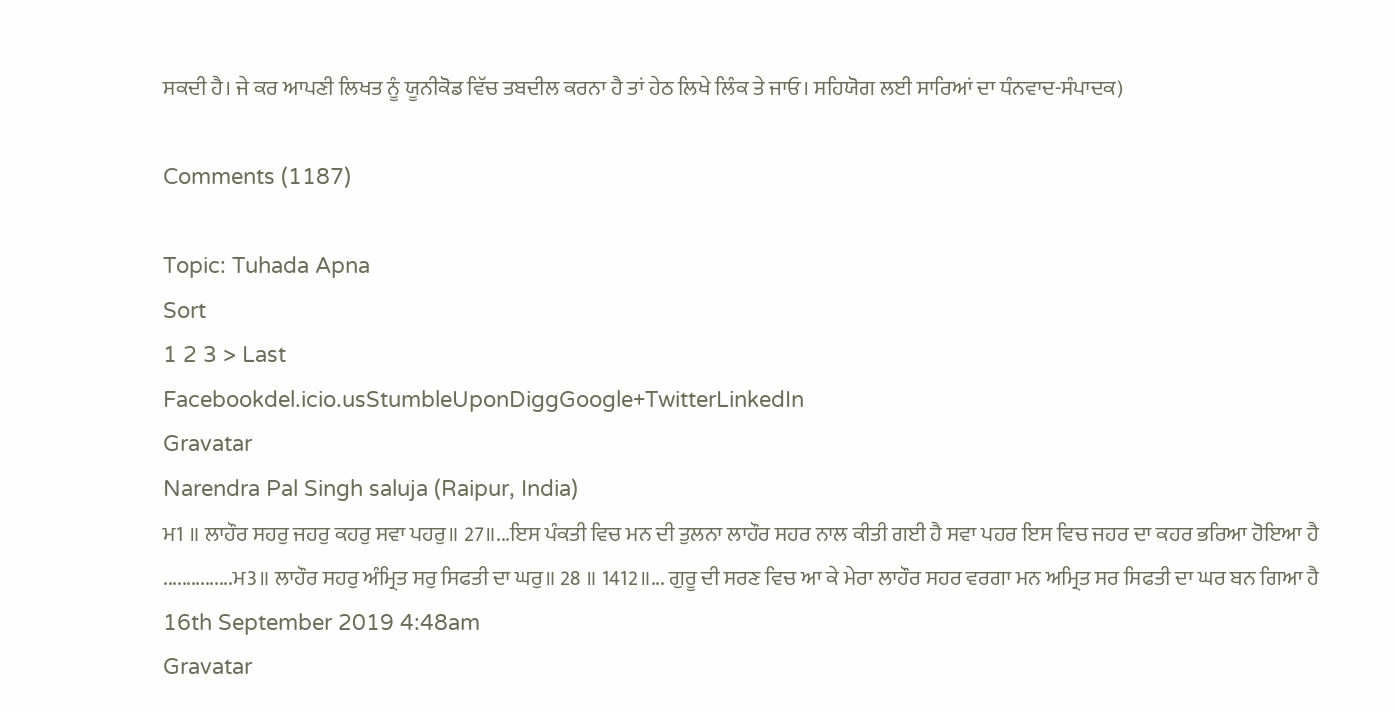ਸਕਦੀ ਹੈ। ਜੇ ਕਰ ਆਪਣੀ ਲਿਖਤ ਨੂੰ ਯੂਨੀਕੋਡ ਵਿੱਚ ਤਬਦੀਲ ਕਰਨਾ ਹੈ ਤਾਂ ਹੇਠ ਲਿਖੇ ਲਿੰਕ ਤੇ ਜਾਓ। ਸਹਿਯੋਗ ਲਈ ਸਾਰਿਆਂ ਦਾ ਧੰਨਵਾਦ-ਸੰਪਾਦਕ)

Comments (1187)

Topic: Tuhada Apna
Sort
1 2 3 > Last
Facebookdel.icio.usStumbleUponDiggGoogle+TwitterLinkedIn
Gravatar
Narendra Pal Singh saluja (Raipur, India)
ਮ1 ॥ ਲਾਹੌਰ ਸਹਰੁ ਜਹਰੁ ਕਹਰੁ ਸਵਾ ਪਹਰੁ॥ 27॥...ਇਸ ਪੰਕਤੀ ਵਿਚ ਮਨ ਦੀ ਤੁਲਨਾ ਲਾਹੌਰ ਸਹਰ ਨਾਲ ਕੀਤੀ ਗਈ ਹੈ ਸਵਾ ਪਹਰ ਇਸ ਵਿਚ ਜਹਰ ਦਾ ਕਹਰ ਭਰਿਆ ਹੋਇਆ ਹੈ ...............ਮ3॥ ਲਾਹੌਰ ਸਹਰੁ ਅੰਮ੍ਰਿਤ ਸਰੁ ਸਿਫਤੀ ਦਾ ਘਰੁ॥ 28 ॥ 1412॥... ਗੁਰੂ ਦੀ ਸਰਣ ਵਿਚ ਆ ਕੇ ਮੇਰਾ ਲਾਹੌਰ ਸਹਰ ਵਰਗਾ ਮਨ ਅਮ੍ਰਿਤ ਸਰ ਸਿਫਤੀ ਦਾ ਘਰ ਬਨ ਗਿਆ ਹੈ
16th September 2019 4:48am
Gravatar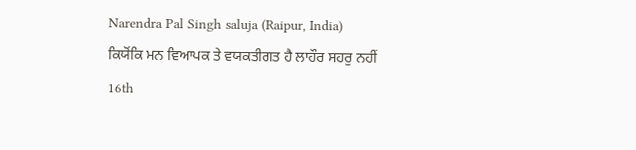Narendra Pal Singh saluja (Raipur, India)
ਕਿਯੋਂਕਿ ਮਨ ਵਿਆਪਕ ਤੇ ਵਯਕਤੀਗਤ ਹੈ ਲਾਹੌਰ ਸਹਰੁ ਨਹੀਂ
16th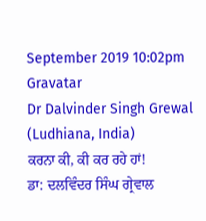September 2019 10:02pm
Gravatar
Dr Dalvinder Singh Grewal (Ludhiana, India)
ਕਰਨਾ ਕੀ, ਕੀ ਕਰ ਰਹੇ ਹਾਂ!
ਡਾ: ਦਲਵਿੰਦਰ ਸਿੰਘ ਗ੍ਰੇਵਾਲ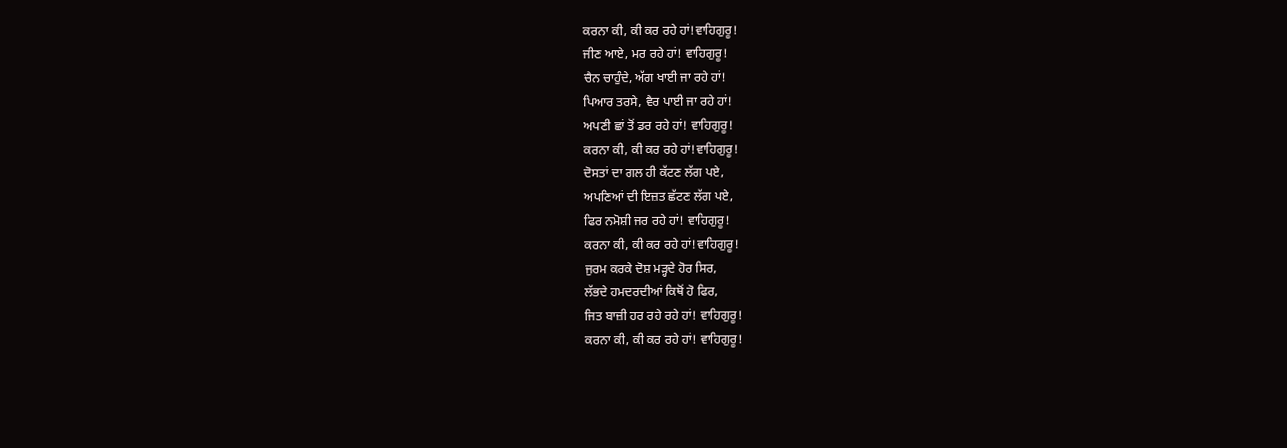ਕਰਨਾ ਕੀ, ਕੀ ਕਰ ਰਹੇ ਹਾਂ!ਵਾਹਿਗੁਰੂ!
ਜੀਣ ਆਏ, ਮਰ ਰਹੇ ਹਾਂ! ਵਾਹਿਗੁਰੂ!
ਚੈਨ ਚਾਹੁੰਦੇ, ਅੱਗ ਖਾਈ ਜਾ ਰਹੇ ਹਾਂ!
ਪਿਆਰ ਤਰਸੇ, ਵੈਰ ਪਾਈ ਜਾ ਰਹੇ ਹਾਂ!
ਅਪਣੀ ਛਾਂ ਤੋਂ ਡਰ ਰਹੇ ਹਾਂ! ਵਾਹਿਗੁਰੂ!
ਕਰਨਾ ਕੀ, ਕੀ ਕਰ ਰਹੇ ਹਾਂ!ਵਾਹਿਗੁਰੂ!
ਦੋਸਤਾਂ ਦਾ ਗਲ ਹੀ ਕੱਟਣ ਲੱਗ ਪਏ,
ਅਪਣਿਆਂ ਦੀ ਇਜ਼ਤ ਛੱਟਣ ਲੱਗ ਪਏ,
ਫਿਰ ਨਮੋਸ਼ੀ ਜਰ ਰਹੇ ਹਾਂ! ਵਾਹਿਗੁਰੂ!
ਕਰਨਾ ਕੀ, ਕੀ ਕਰ ਰਹੇ ਹਾਂ!ਵਾਹਿਗੁਰੂ!
ਜੁਰਮ ਕਰਕੇ ਦੋਸ਼ ਮੜ੍ਹਦੇ ਹੋਰ ਸਿਰ,
ਲੱਭਦੇ ਹਮਦਰਦੀਆਂ ਕਿਥੋਂ ਹੋ ਫਿਰ,
ਜਿਤ ਬਾਜ਼ੀ ਹਰ ਰਹੇ ਰਹੇ ਹਾਂ! ਵਾਹਿਗੁਰੂ!
ਕਰਨਾ ਕੀ, ਕੀ ਕਰ ਰਹੇ ਹਾਂ! ਵਾਹਿਗੁਰੂ!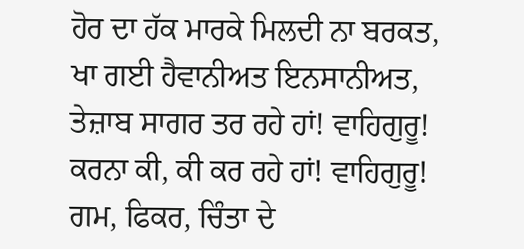ਹੋਰ ਦਾ ਹੱਕ ਮਾਰਕੇ ਮਿਲਦੀ ਨਾ ਬਰਕਤ,
ਖਾ ਗਈ ਹੈਵਾਨੀਅਤ ਇਨਸਾਨੀਅਤ,
ਤੇਜ਼ਾਬ ਸਾਗਰ ਤਰ ਰਹੇ ਹਾਂ! ਵਾਹਿਗੁਰੂ!
ਕਰਨਾ ਕੀ, ਕੀ ਕਰ ਰਹੇ ਹਾਂ! ਵਾਹਿਗੁਰੂ!
ਗਮ, ਫਿਕਰ, ਚਿੰਤਾ ਦੇ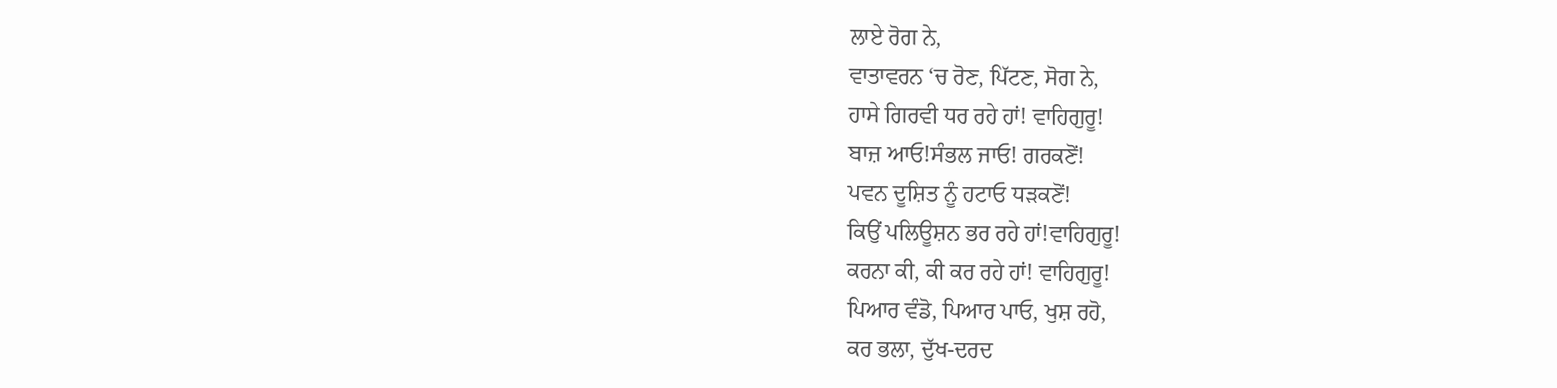ਲਾਏ ਰੋਗ ਨੇ,
ਵਾਤਾਵਰਨ ‘ਚ ਰੋਣ, ਪਿੱਟਣ, ਸੋਗ ਨੇ,
ਹਾਸੇ ਗਿਰਵੀ ਧਰ ਰਹੇ ਹਾਂ! ਵਾਹਿਗੁਰੂ!
ਬਾਜ਼ ਆਓ!ਸੰਭਲ ਜਾਓ! ਗਰਕਣੋਂ!
ਪਵਨ ਦੂਸ਼ਿਤ ਨੂੰ ਹਟਾਓ ਧੜਕਣੋਂ!
ਕਿਉਂ ਪਲਿਊਸ਼ਨ ਭਰ ਰਹੇ ਹਾਂ!ਵਾਹਿਗੁਰੂ!
ਕਰਨਾ ਕੀ, ਕੀ ਕਰ ਰਹੇ ਹਾਂ! ਵਾਹਿਗੁਰੂ!
ਪਿਆਰ ਵੰਡੋ, ਪਿਆਰ ਪਾਓ, ਖੁਸ਼ ਰਹੋ,
ਕਰ ਭਲਾ, ਦੁੱਖ-ਦਰਦ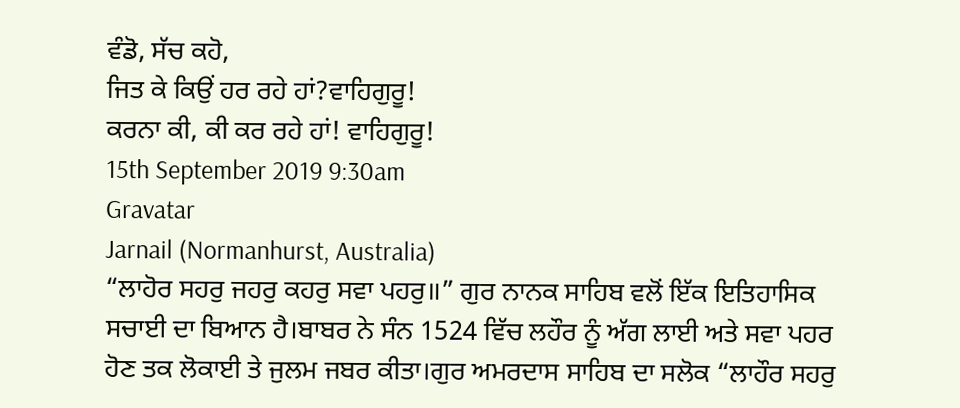ਵੰਡੋ, ਸੱਚ ਕਹੋ,
ਜਿਤ ਕੇ ਕਿਉਂ ਹਰ ਰਹੇ ਹਾਂ?ਵਾਹਿਗੁਰੂ!
ਕਰਨਾ ਕੀ, ਕੀ ਕਰ ਰਹੇ ਹਾਂ! ਵਾਹਿਗੁਰੂ!
15th September 2019 9:30am
Gravatar
Jarnail (Normanhurst, Australia)
“ਲਾਹੋਰ ਸਹਰੁ ਜਹਰੁ ਕਹਰੁ ਸਵਾ ਪਹਰੁ॥” ਗੁਰ ਨਾਨਕ ਸਾਹਿਬ ਵਲੋਂ ਇੱਕ ਇਤਿਹਾਸਿਕ ਸਚਾਈ ਦਾ ਬਿਆਨ ਹੈ।ਬਾਬਰ ਨੇ ਸੰਨ 1524 ਵਿੱਚ ਲਹੌਰ ਨੂੰ ਅੱਗ ਲਾਈ ਅਤੇ ਸਵਾ ਪਹਰ ਹੋਣ ਤਕ ਲੋਕਾਈ ਤੇ ਜੁਲਮ ਜਬਰ ਕੀਤਾ।ਗੁਰ ਅਮਰਦਾਸ ਸਾਹਿਬ ਦਾ ਸਲੋਕ “ਲਾਹੌਰ ਸਹਰੁ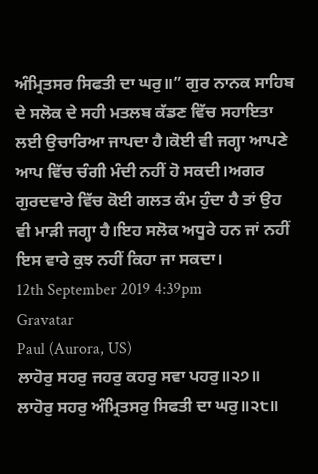ਅੰਮ੍ਰਿਤਸਰ ਸਿਫਤੀ ਦਾ ਘਰੁ॥” ਗੁਰ ਨਾਨਕ ਸਾਹਿਬ ਦੇ ਸਲੋਕ ਦੇ ਸਹੀ ਮਤਲਬ ਕੱਡਣ ਵਿੱਚ ਸਹਾਇਤਾ ਲਈ ਉਚਾਰਿਆ ਜਾਪਦਾ ਹੈ।ਕੋਈ ਵੀ ਜਗ੍ਹਾ ਆਪਣੇ ਆਪ ਵਿੱਚ ਚੰਗੀ ਮੰਦੀ ਨਹੀਂ ਹੋ ਸਕਦੀ।ਅਗਰ ਗੁਰਦਵਾਰੇ ਵਿੱਚ ਕੋਈ ਗਲਤ ਕੰਮ ਹੁੰਦਾ ਹੈ ਤਾਂ ਉਹ ਵੀ ਮਾੜੀ ਜਗ੍ਹਾ ਹੈ।ਇਹ ਸਲੋਕ ਅਧੂਰੇ ਹਨ ਜਾਂ ਨਹੀਂ ਇਸ ਵਾਰੇ ਕੁਝ ਨਹੀਂ ਕਿਹਾ ਜਾ ਸਕਦਾ।
12th September 2019 4:39pm
Gravatar
Paul (Aurora, US)
ਲਾਹੋਰੁ ਸਹਰੁ ਜਹਰੁ ਕਹਰੁ ਸਵਾ ਪਹਰੁ॥੨੭॥
ਲਾਹੋਰੁ ਸਹਰੁ ਅੰਮ੍ਰਿਤਸਰੁ ਸਿਫਤੀ ਦਾ ਘਰੁ॥੨੮॥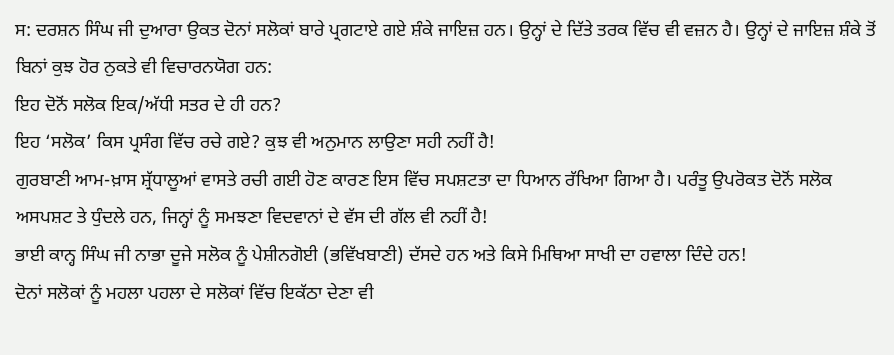ਸ: ਦਰਸ਼ਨ ਸਿੰਘ ਜੀ ਦੁਆਰਾ ਉਕਤ ਦੋਨਾਂ ਸਲੋਕਾਂ ਬਾਰੇ ਪ੍ਰਗਟਾਏ ਗਏ ਸ਼ੰਕੇ ਜਾਇਜ਼ ਹਨ। ਉਨ੍ਹਾਂ ਦੇ ਦਿੱਤੇ ਤਰਕ ਵਿੱਚ ਵੀ ਵਜ਼ਨ ਹੈ। ਉਨ੍ਹਾਂ ਦੇ ਜਾਇਜ਼ ਸ਼ੰਕੇ ਤੋਂ ਬਿਨਾਂ ਕੁਝ ਹੋਰ ਨੁਕਤੇ ਵੀ ਵਿਚਾਰਨਯੋਗ ਹਨ:
ਇਹ ਦੋਨੋਂ ਸਲੋਕ ਇਕ/ਅੱਧੀ ਸਤਰ ਦੇ ਹੀ ਹਨ?
ਇਹ ‘ਸਲੋਕ’ ਕਿਸ ਪ੍ਰਸੰਗ ਵਿੱਚ ਰਚੇ ਗਏ? ਕੁਝ ਵੀ ਅਨੁਮਾਨ ਲਾਉਣਾ ਸਹੀ ਨਹੀਂ ਹੈ!
ਗੁਰਬਾਣੀ ਆਮ-ਖ਼ਾਸ ਸ਼੍ਰੱਧਾਲੂਆਂ ਵਾਸਤੇ ਰਚੀ ਗਈ ਹੋਣ ਕਾਰਣ ਇਸ ਵਿੱਚ ਸਪਸ਼ਟਤਾ ਦਾ ਧਿਆਨ ਰੱਖਿਆ ਗਿਆ ਹੈ। ਪਰੰਤੂ ਉਪਰੋਕਤ ਦੋਨੋਂ ਸਲੋਕ ਅਸਪਸ਼ਟ ਤੇ ਧੁੰਦਲੇ ਹਨ, ਜਿਨ੍ਹਾਂ ਨੂੰ ਸਮਝਣਾ ਵਿਦਵਾਨਾਂ ਦੇ ਵੱਸ ਦੀ ਗੱਲ ਵੀ ਨਹੀਂ ਹੈ!
ਭਾਈ ਕਾਨ੍ਹ ਸਿੰਘ ਜੀ ਨਾਭਾ ਦੂਜੇ ਸਲੋਕ ਨੂੰ ਪੇਸ਼ੀਨਗੋਈ (ਭਵਿੱਖਬਾਣੀ) ਦੱਸਦੇ ਹਨ ਅਤੇ ਕਿਸੇ ਮਿਥਿਆ ਸਾਖੀ ਦਾ ਹਵਾਲਾ ਦਿੰਦੇ ਹਨ!
ਦੋਨਾਂ ਸਲੋਕਾਂ ਨੂੰ ਮਹਲਾ ਪਹਲਾ ਦੇ ਸਲੋਕਾਂ ਵਿੱਚ ਇਕੱਠਾ ਦੇਣਾ ਵੀ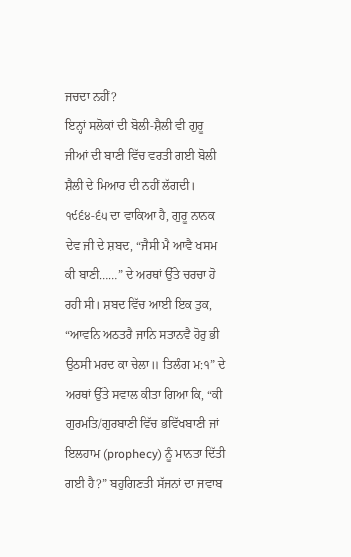ਜਚਦਾ ਨਹੀਂ?
ਇਨ੍ਹਾਂ ਸਲੋਕਾਂ ਦੀ ਬੋਲੀ-ਸ਼ੈਲੀ ਵੀ ਗੁਰੂ ਜੀਆਂ ਦੀ ਬਾਣੀ ਵਿੱਚ ਵਰਤੀ ਗਈ ਬੋਲੀ ਸ਼ੈਲੀ ਦੇ ਮਿਆਰ ਦੀ ਨਹੀਂ ਲੱਗਦੀ।
੧੯੬੪-੬੫ ਦਾ ਵਾਕਿਆ ਹੈ, ਗੁਰੂ ਨਾਨਕ ਦੇਵ ਜੀ ਦੇ ਸ਼ਬਦ, “ਜੈਸੀ ਮੈ ਆਵੈ ਖਸਮ ਕੀ ਬਾਣੀ……” ਦੇ ਅਰਥਾਂ ਉੱਤੇ ਚਰਚਾ ਹੋ ਰਹੀ ਸੀ। ਸ਼ਬਦ ਵਿੱਚ ਆਈ ਇਕ ਤੁਕ, “ਆਵਨਿ ਅਠਤਰੈ ਜਾਨਿ ਸਤਾਨਵੈ ਹੋਰੁ ਭੀ ਉਠਸੀ ਮਰਦ ਕਾ ਚੇਲਾ॥ ਤਿਲੰਗ ਮ:੧” ਦੇ ਅਰਥਾਂ ਉੱਤੇ ਸਵਾਲ ਕੀਤਾ ਗਿਆ ਕਿ, “ਕੀ ਗੁਰਮਤਿ/ਗੁਰਬਾਣੀ ਵਿੱਚ ਭਵਿੱਖਬਾਣੀ ਜਾਂ ਇਲਹਾਮ (prophecy) ਨੂੰ ਮਾਨਤਾ ਦਿੱਤੀ ਗਈ ਹੈ?” ਬਹੁਗਿਣਤੀ ਸੱਜਨਾਂ ਦਾ ਜਵਾਬ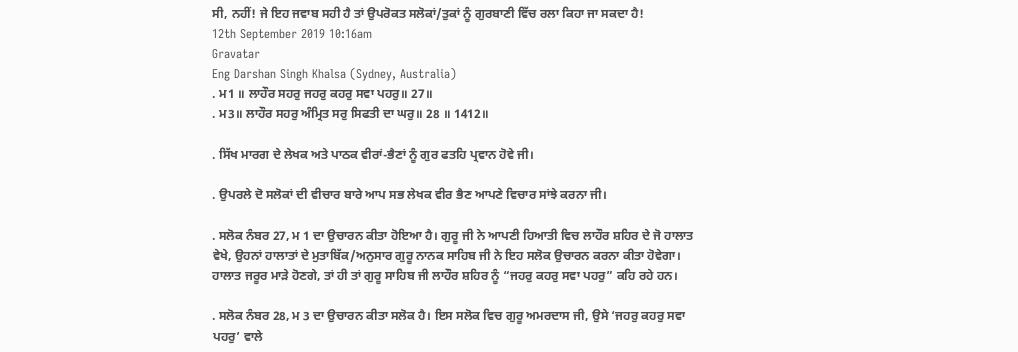ਸੀ, ਨਹੀਂ! ਜੇ ਇਹ ਜਵਾਬ ਸਹੀ ਹੈ ਤਾਂ ਉਪਰੋਕਤ ਸਲੋਕਾਂ/ਤੁਕਾਂ ਨੂੰ ਗੁਰਬਾਣੀ ਵਿੱਚ ਰਲਾ ਕਿਹਾ ਜਾ ਸਕਦਾ ਹੈ!
12th September 2019 10:16am
Gravatar
Eng Darshan Singh Khalsa (Sydney, Australia)
. ਮ1 ॥ ਲਾਹੌਰ ਸਹਰੁ ਜਹਰੁ ਕਹਰੁ ਸਵਾ ਪਹਰੁ॥ 27॥
. ਮ3॥ ਲਾਹੌਰ ਸਹਰੁ ਅੰਮ੍ਰਿਤ ਸਰੁ ਸਿਫਤੀ ਦਾ ਘਰੁ॥ 28 ॥ 1412॥

. ਸਿੱਖ ਮਾਰਗ ਦੇ ਲੇਖਕ ਅਤੇ ਪਾਠਕ ਵੀਰਾਂ-ਭੈਣਾਂ ਨੂੰ ਗੁਰ ਫਤਹਿ ਪ੍ਰਵਾਨ ਹੋਵੇ ਜੀ।

. ਉਪਰਲੇ ਦੋ ਸਲੋਕਾਂ ਦੀ ਵੀਚਾਰ ਬਾਰੇ ਆਪ ਸਭ ਲੇਖਕ ਵੀਰ ਭੈਣ ਆਪਣੇ ਵਿਚਾਰ ਸਾਂਝੇ ਕਰਨਾ ਜੀ।

. ਸਲੋਕ ਨੰਬਰ 27, ਮ 1 ਦਾ ਉਚਾਰਨ ਕੀਤਾ ਹੋਇਆ ਹੈ। ਗੁਰੂ ਜੀ ਨੇ ਆਪਣੀ ਹਿਆਤੀ ਵਿਚ ਲਾਹੌਰ ਸ਼ਹਿਰ ਦੇ ਜੋ ਹਾਲਾਤ ਵੇਖੇ, ਉਹਨਾਂ ਹਾਲਾਤਾਂ ਦੇ ਮੁਤਾਬਿੱਕ/ਅਨੁਸਾਰ ਗੁਰੂ ਨਾਨਕ ਸਾਹਿਬ ਜੀ ਨੇ ਇਹ ਸਲੋਕ ਉਚਾਰਨ ਕਰਨਾ ਕੀਤਾ ਹੋਵੇਗਾ। ਹਾਲਾਤ ਜਰੂਰ ਮਾੜੇ ਹੋਣਗੇ, ਤਾਂ ਹੀ ਤਾਂ ਗੁਰੂ ਸਾਹਿਬ ਜੀ ਲਾਹੌਰ ਸ਼ਹਿਰ ਨੂੰ “ਜਹਰੁ ਕਹਰੁ ਸਵਾ ਪਹਰੁ” ਕਹਿ ਰਹੇ ਹਨ।

. ਸਲੋਕ ਨੰਬਰ 28, ਮ 3 ਦਾ ਉਚਾਰਨ ਕੀਤਾ ਸਲੋਕ ਹੈ। ਇਸ ਸਲੋਕ ਵਿਚ ਗੁਰੂ ਅਮਰਦਾਸ ਜੀ, ਉਸੇ ‘ਜਹਰੁ ਕਹਰੁ ਸਵਾ ਪਹਰੁ’ ਵਾਲੇ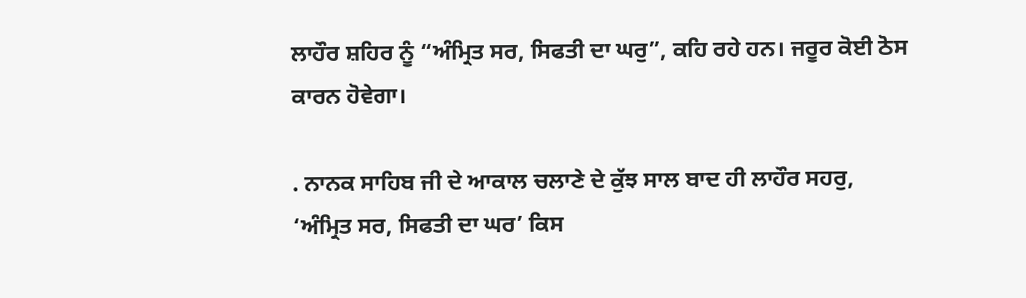ਲਾਹੌਰ ਸ਼ਹਿਰ ਨੂੰ “ਅੰਮ੍ਰਿਤ ਸਰ, ਸਿਫਤੀ ਦਾ ਘਰੁ”, ਕਹਿ ਰਹੇ ਹਨ। ਜਰੂਰ ਕੋਈ ਠੋਸ ਕਾਰਨ ਹੋਵੇਗਾ।

. ਨਾਨਕ ਸਾਹਿਬ ਜੀ ਦੇ ਆਕਾਲ ਚਲਾਣੇ ਦੇ ਕੁੱਝ ਸਾਲ ਬਾਦ ਹੀ ਲਾਹੌਰ ਸਹਰੁ, ‘ਅੰਮ੍ਰਿਤ ਸਰ, ਸਿਫਤੀ ਦਾ ਘਰ’ ਕਿਸ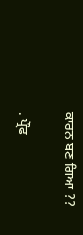ਕਾਰਨ ਬਣ ਗਿਆ ??

. ਪ੍ਰੌਫ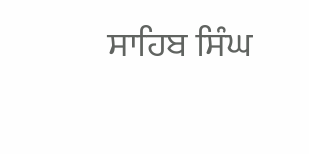ਸਾਹਿਬ ਸਿੰਘ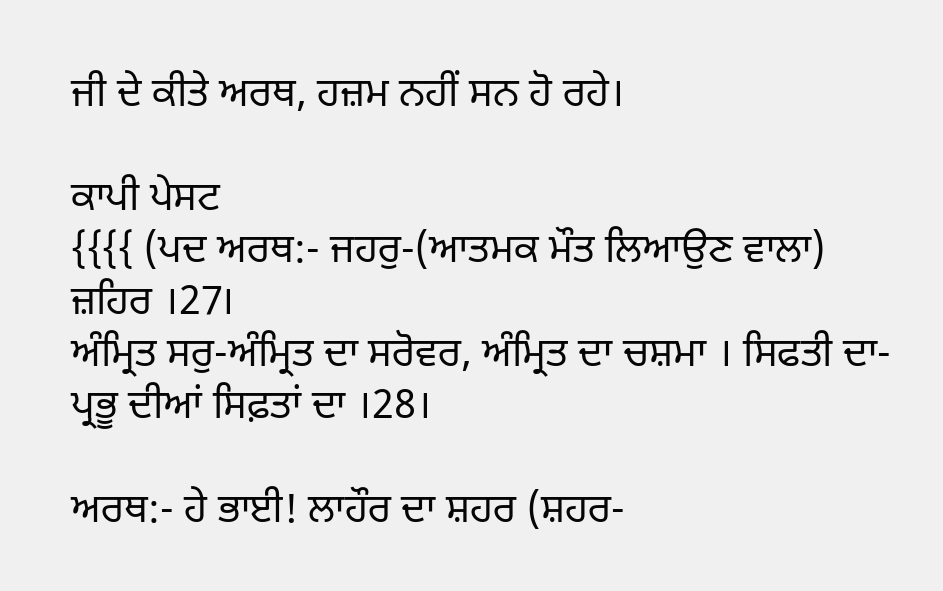ਜੀ ਦੇ ਕੀਤੇ ਅਰਥ, ਹਜ਼ਮ ਨਹੀਂ ਸਨ ਹੋ ਰਹੇ।

ਕਾਪੀ ਪੇਸਟ
{{{{ (ਪਦ ਅਰਥ:- ਜਹਰੁ-(ਆਤਮਕ ਮੌਤ ਲਿਆਉਣ ਵਾਲਾ) ਜ਼ਹਿਰ ।27।
ਅੰਮ੍ਰਿਤ ਸਰੁ-ਅੰਮ੍ਰਿਤ ਦਾ ਸਰੋਵਰ, ਅੰਮ੍ਰਿਤ ਦਾ ਚਸ਼ਮਾ । ਸਿਫਤੀ ਦਾ-ਪ੍ਰਭੂ ਦੀਆਂ ਸਿਫ਼ਤਾਂ ਦਾ ।28।

ਅਰਥ:- ਹੇ ਭਾਈ! ਲਾਹੌਰ ਦਾ ਸ਼ਹਰ (ਸ਼ਹਰ-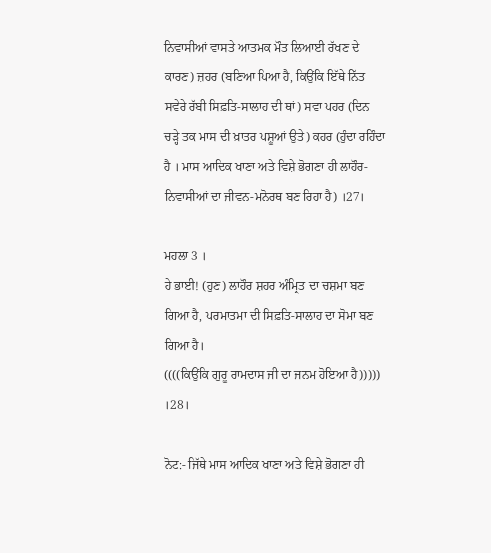ਨਿਵਾਸੀਆਂ ਵਾਸਤੇ ਆਤਮਕ ਮੌਤ ਲਿਆਈ ਰੱਖਣ ਦੇ ਕਾਰਣ) ਜ਼ਹਰ (ਬਣਿਆ ਪਿਆ ਹੈ, ਕਿਉਂਕਿ ਇੱਥੇ ਨਿੱਤ ਸਵੇਰੇ ਰੱਬੀ ਸਿਫ਼ਤਿ-ਸਾਲਾਹ ਦੀ ਥਾਂ) ਸਵਾ ਪਹਰ (ਦਿਨ ਚੜ੍ਹੇ ਤਕ ਮਾਸ ਦੀ ਖ਼ਾਤਰ ਪਸ਼ੂਆਂ ਉਤੇ) ਕਹਰ (ਹੁੰਦਾ ਰਹਿੰਦਾ ਹੈ । ਮਾਸ ਆਦਿਕ ਖਾਣਾ ਅਤੇ ਵਿਸ਼ੇ ਭੋਗਣਾ ਹੀ ਲਾਹੌਰ-ਨਿਵਾਸੀਆਂ ਦਾ ਜੀਵਨ-ਮਨੋਰਥ ਬਣ ਰਿਹਾ ਹੈ) ।27।

ਮਹਲਾ 3 ।
ਹੇ ਭਾਈ! (ਹੁਣ) ਲਾਹੌਰ ਸ਼ਹਰ ਅੰਮ੍ਰਿਤ ਦਾ ਚਸ਼ਮਾ ਬਣ ਗਿਆ ਹੈ, ਪਰਮਾਤਮਾ ਦੀ ਸਿਫ਼ਤਿ-ਸਾਲਾਹ ਦਾ ਸੋਮਾ ਬਣ ਗਿਆ ਹੈ।
((((ਕਿਉਂਕਿ ਗੁਰੂ ਰਾਮਦਾਸ ਜੀ ਦਾ ਜਨਮ ਹੋਇਆ ਹੈ))))) ।28।

ਨੋਟ:- ਜਿੱਥੇ ਮਾਸ ਆਦਿਕ ਖਾਣਾ ਅਤੇ ਵਿਸ਼ੇ ਭੋਗਣਾ ਹੀ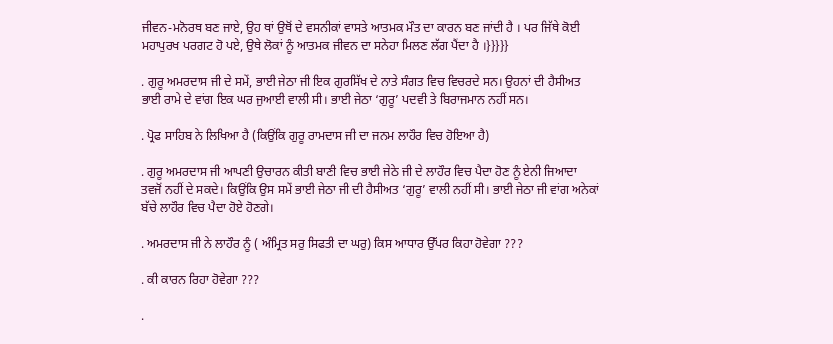ਜੀਵਨ-ਮਨੋਰਥ ਬਣ ਜਾਏ, ਉਹ ਥਾਂ ਉਥੋਂ ਦੇ ਵਸਨੀਕਾਂ ਵਾਸਤੇ ਆਤਮਕ ਮੌਤ ਦਾ ਕਾਰਨ ਬਣ ਜਾਂਦੀ ਹੈ । ਪਰ ਜਿੱਥੇ ਕੋਈ ਮਹਾਪੁਰਖ ਪਰਗਟ ਹੋ ਪਏ, ਉਥੇ ਲੋਕਾਂ ਨੂੰ ਆਤਮਕ ਜੀਵਨ ਦਾ ਸਨੇਹਾ ਮਿਲਣ ਲੱਗ ਪੈਂਦਾ ਹੈ ।}}}}}

. ਗੁਰੂ ਅਮਰਦਾਸ ਜੀ ਦੇ ਸਮੇਂ, ਭਾਈ ਜੇਠਾ ਜੀ ਇਕ ਗੁਰਸਿੱਖ ਦੇ ਨਾਤੇ ਸੰਗਤ ਵਿਚ ਵਿਚਰਦੇ ਸਨ। ਉਹਨਾਂ ਦੀ ਹੈਸੀਅਤ ਭਾਈ ਰਾਮੇ ਦੇ ਵਾਂਗ ਇਕ ਘਰ ਜੁਆਈ ਵਾਲੀ ਸੀ। ਭਾਈ ਜੇਠਾ ‘ਗੁਰੂ’ ਪਦਵੀ ਤੇ ਬਿਰਾਜਮਾਨ ਨਹੀਂ ਸਨ।

. ਪ੍ਰੋਫ ਸਾਹਿਬ ਨੇ ਲਿਖਿਆ ਹੈ (ਕਿਉਂਕਿ ਗੁਰੂ ਰਾਮਦਾਸ ਜੀ ਦਾ ਜਨਮ ਲਾਹੌਰ ਵਿਚ ਹੋਇਆ ਹੈ)

. ਗੁਰੂ ਅਮਰਦਾਸ ਜੀ ਆਪਣੀ ਉਚਾਰਨ ਕੀਤੀ ਬਾਣੀ ਵਿਚ ਭਾਈ ਜੇਠੇ ਜੀ ਦੇ ਲਾਹੌਰ ਵਿਚ ਪੈਦਾ ਹੋਣ ਨੂੰ ਏਨੀ ਜਿਆਦਾ ਤਵਜੋਂ ਨਹੀਂ ਦੇ ਸਕਦੇ। ਕਿਉਂਕਿ ਉਸ ਸਮੇਂ ਭਾਈ ਜੇਠਾ ਜੀ ਦੀ ਹੈਸੀਅਤ ‘ਗੁਰੂ’ ਵਾਲੀ ਨਹੀਂ ਸੀ। ਭਾਈ ਜੇਠਾ ਜੀ ਵਾਂਗ ਅਨੇਕਾਂ ਬੱਚੇ ਲਾਹੌਰ ਵਿਚ ਪੈਦਾ ਹੋਏ ਹੋਣਗੇ।

. ਅਮਰਦਾਸ ਜੀ ਨੇ ਲਾਹੌਰ ਨੂੰ ( ਅੰਮ੍ਰਿਤ ਸਰੁ ਸਿਫਤੀ ਦਾ ਘਰੁ) ਕਿਸ ਆਧਾਰ ਉੱਪਰ ਕਿਹਾ ਹੋਵੇਗਾ ???

. ਕੀ ਕਾਰਨ ਰਿਹਾ ਹੋਵੇਗਾ ???

.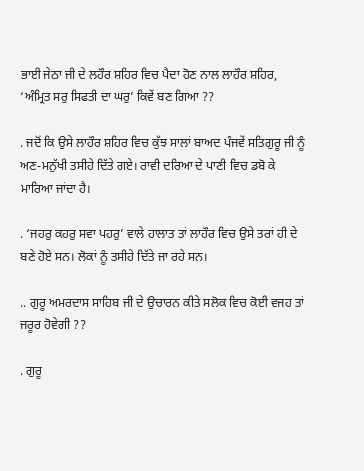ਭਾਈ ਜੇਠਾ ਜੀ ਦੇ ਲਹੌਰ ਸ਼ਹਿਰ ਵਿਚ ਪੈਦਾ ਹੋਣ ਨਾਲ ਲਾਹੌਰ ਸ਼ਹਿਰ, ‘ਅੰਮ੍ਰਿਤ ਸਰੁ ਸਿਫਤੀ ਦਾ ਘਰੁ’ ਕਿਵੇਂ ਬਣ ਗਿਆ ??

. ਜਦੋਂ ਕਿ ਉਸੇ ਲਾਹੌਰ ਸ਼ਹਿਰ ਵਿਚ ਕੁੱਝ ਸਾਲਾਂ ਬਾਅਦ ਪੰਜਵੇਂ ਸਤਿਗੁਰੂ ਜੀ ਨੂੰ ਅਣ-ਮਨੁੱਖੀ ਤਸੀਹੇ ਦਿੱਤੇ ਗਏ। ਰਾਵੀ ਦਰਿਆ ਦੇ ਪਾਣੀ ਵਿਚ ਡਬੋ ਕੇ ਮਾਰਿਆ ਜਾਂਦਾ ਹੈ।

. ‘ਜਹਰੁ ਕਹਰੁ ਸਵਾ ਪਹਰੁ’ ਵਾਲੇ ਹਾਲਾਤ ਤਾਂ ਲਾਹੌਰ ਵਿਚ ਉਸੇ ਤਰਾਂ ਹੀ ਦੇ ਬਣੇ ਹੋਏ ਸਨ। ਲੋਕਾਂ ਨੂੰ ਤਸੀਹੇ ਦਿੱਤੇ ਜਾ ਰਹੇ ਸਨ।

.. ਗੁਰੂ ਅਮਰਦਾਸ ਸਾਹਿਬ ਜੀ ਦੇ ਉਚਾਰਨ ਕੀਤੇ ਸਲੋਕ ਵਿਚ ਕੋਈ ਵਜਹ ਤਾਂ ਜਰੂਰ ਹੋਵੇਗੀ ??

. ਗੁਰੂ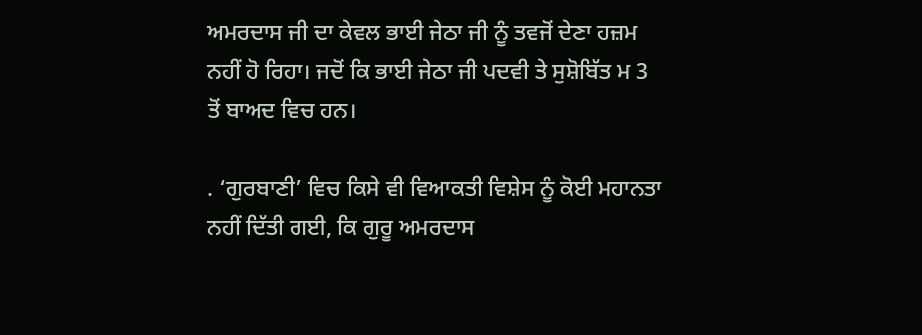ਅਮਰਦਾਸ ਜੀ ਦਾ ਕੇਵਲ ਭਾਈ ਜੇਠਾ ਜੀ ਨੂੰ ਤਵਜੋਂ ਦੇਣਾ ਹਜ਼ਮ ਨਹੀਂ ਹੋ ਰਿਹਾ। ਜਦੋਂ ਕਿ ਭਾਈ ਜੇਠਾ ਜੀ ਪਦਵੀ ਤੇ ਸੁਸ਼ੋਬਿੱਤ ਮ 3 ਤੋਂ ਬਾਅਦ ਵਿਚ ਹਨ।

. ‘ਗੁਰਬਾਣੀ’ ਵਿਚ ਕਿਸੇ ਵੀ ਵਿਆਕਤੀ ਵਿਸ਼ੇਸ ਨੂੰ ਕੋਈ ਮਹਾਨਤਾ ਨਹੀਂ ਦਿੱਤੀ ਗਈ, ਕਿ ਗੁਰੂ ਅਮਰਦਾਸ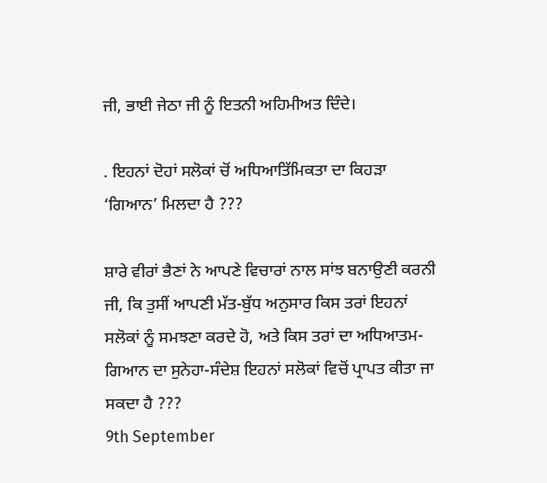ਜੀ, ਭਾਈ ਜੇਠਾ ਜੀ ਨੂੰ ਇਤਨੀ ਅਹਿਮੀਅਤ ਦਿੰਦੇ।

. ਇਹਨਾਂ ਦੋਹਾਂ ਸਲੋਕਾਂ ਚੋਂ ਅਧਿਆਤਿੱਮਿਕਤਾ ਦਾ ਕਿਹੜਾ ‘ਗਿਆਨ’ ਮਿਲਦਾ ਹੈ ???

ਸ਼ਾਰੇ ਵੀਰਾਂ ਭੈਣਾਂ ਨੇ ਆਪਣੇ ਵਿਚਾਰਾਂ ਨਾਲ ਸਾਂਝ ਬਨਾਉਣੀ ਕਰਨੀ ਜੀ, ਕਿ ਤੁਸੀਂ ਆਪਣੀ ਮੱਤ-ਬੁੱਧ ਅਨੁਸਾਰ ਕਿਸ ਤਰਾਂ ਇਹਨਾਂ ਸਲੋਕਾਂ ਨੂੰ ਸਮਝਣਾ ਕਰਦੇ ਹੋ, ਅਤੇ ਕਿਸ ਤਰਾਂ ਦਾ ਅਧਿਆਤਮ-ਗਿਆਨ ਦਾ ਸੁਨੇਹਾ-ਸੰਦੇਸ਼ ਇਹਨਾਂ ਸਲੋਕਾਂ ਵਿਚੋਂ ਪ੍ਰਾਪਤ ਕੀਤਾ ਜਾ ਸਕਦਾ ਹੈ ???
9th September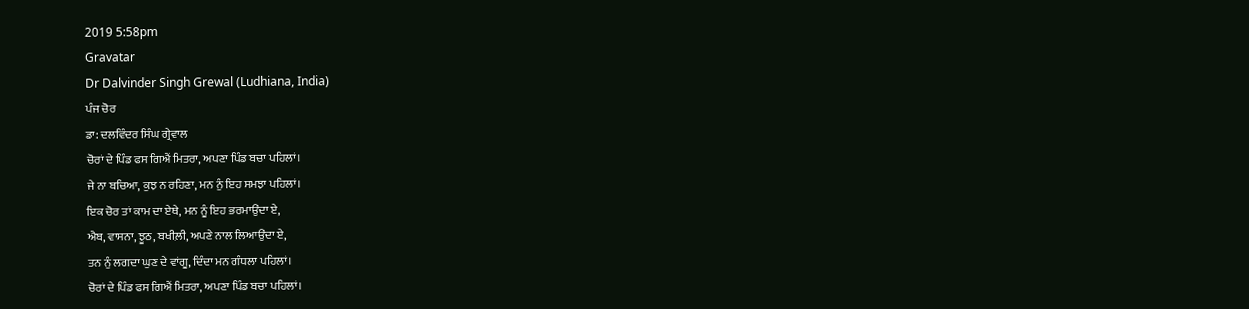2019 5:58pm
Gravatar
Dr Dalvinder Singh Grewal (Ludhiana, India)
ਪੰਜ ਚੋਰ
ਡਾ: ਦਲਵਿੰਦਰ ਸਿੰਘ ਗ੍ਰੇਵਾਲ
ਚੋਰਾਂ ਦੇ ਪਿੰਡ ਫਸ ਗਿਐਂ ਮਿਤਰਾ, ਅਪਣਾ ਪਿੰਡ ਬਚਾ ਪਹਿਲਾਂ।
ਜੇ ਨਾ ਬਚਿਆ, ਕੁਝ ਨ ਰਹਿਣਾ, ਮਨ ਨੁੰ ਇਹ ਸਮਝਾ ਪਹਿਲਾਂ।
ਇਕ ਚੋਰ ਤਾਂ ਕਾਮ ਦਾ ਏਥੇ, ਮਨ ਨੂੰ ਇਹ ਭਰਮਾਉਂਦਾ ਏ,
ਐਬ, ਵਾਸਨਾ, ਝੂਠ, ਬਖੀਲ਼ੀ, ਅਪਣੇ ਨਾਲ ਲਿਆਉਂਦਾ ਏ,
ਤਨ ਨੁੰ ਲਗਦਾ ਘੁਣ ਦੇ ਵਾਂਗੂ, ਦਿੰਦਾ ਮਨ ਗੰਧਲਾ ਪਹਿਲਾਂ।
ਚੋਰਾਂ ਦੇ ਪਿੰਡ ਫਸ ਗਿਐਂ ਮਿਤਰਾ, ਅਪਣਾ ਪਿੰਡ ਬਚਾ ਪਹਿਲਾਂ।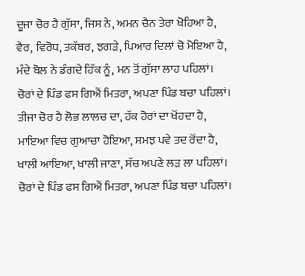ਦੂਜਾ ਚੋਰ ਹੈ ਗੁੱਸਾ, ਜਿਸ ਨੇ, ਅਮਨ ਚੈਨ ਤੇਰਾ ਖੋਹਿਆ ਹੈ,
ਵੈਰ, ਵਿਰੋਧ, ਤਕੱਬਰ, ਝਗੜੇ, ਪਿਆਰ ਦਿਲਾਂ ਚੋ ਮੋਇਆ ਹੈ,
ਮੰਦੇ ਬੋਲ ਨੇ ਡੰਗਦੇ ਹਿੱਕ ਨੂੰ, ਮਨ ਤੋਂ ਗੁੱਸਾ ਲਾਹ ਪਹਿਲਾਂ।
ਚੋਰਾਂ ਦੇ ਪਿੰਡ ਫਸ ਗਿਐਂ ਮਿਤਰਾ, ਅਪਣਾ ਪਿੰਡ ਬਚਾ ਪਹਿਲਾਂ।
ਤੀਜਾ ਚੋਰ ਹੈ ਲੋਭ ਲਾਲਚ ਦਾ, ਹੱਕ ਹੋਰਾਂ ਦਾ ਖੋਂਹਦਾ ਹੈ,
ਮਾਇਆ ਵਿਚ ਗੁਆਚਾ ਹੋਇਆ, ਸਮਝ ਪਵੇ ਤਦ ਰੋਂਦਾ ਹੈ,
ਖਾਲੀ ਆਇਆ, ਖਾਲੀ ਜਾਣਾ, ਸੱਚ ਅਪਣੇ ਲੜ ਲਾ ਪਹਿਲਾਂ।
ਚੋਰਾਂ ਦੇ ਪਿੰਡ ਫਸ ਗਿਐਂ ਮਿਤਰਾ, ਅਪਣਾ ਪਿੰਡ ਬਚਾ ਪਹਿਲਾਂ।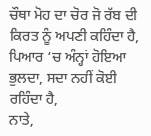ਚੌਥਾ ਮੋਹ ਦਾ ਚੋਰ ਜੋ ਰੱਬ ਦੀ ਕਿਰਤ ਨੂੰ ਅਪਣੀ ਕਹਿੰਦਾ ਹੈ,
ਪਿਆਰ ‘ਚ ਅੰਨ੍ਹਾਂ ਹੋਇਆ ਭੁਲਦਾ, ਸਦਾ ਨਹੀਂ ਕੋਈ ਰਹਿੰਦਾ ਹੈ,
ਨਾਤੇ,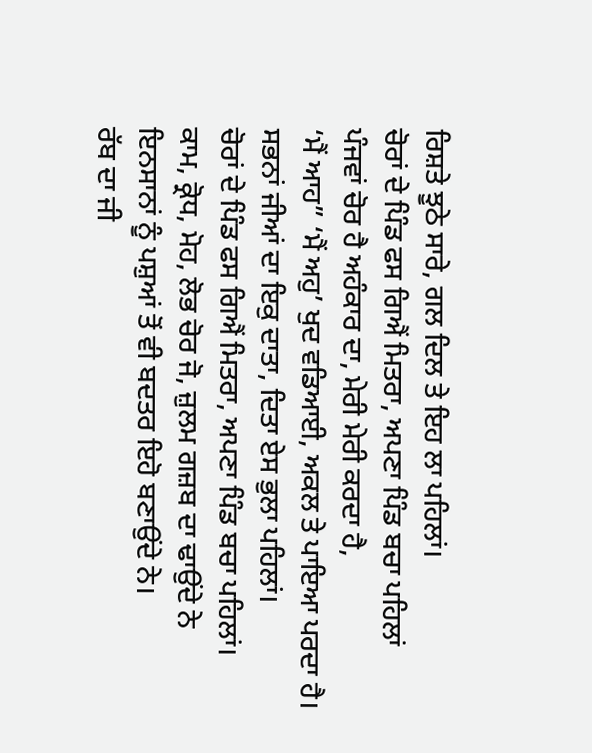ਰਿਸ਼ਤੇ ਝੂਠੇ ਸਾਰੇ, ਗਲ ਦਿਲ ਤੇ ਇਹ ਲਾ ਪਹਿਲਾਂ।
ਚੋਰਾਂ ਦੇ ਪਿੰਡ ਫਸ ਗਿਐਂ ਮਿਤਰਾ, ਅਪਣਾ ਪਿੰਡ ਬਚਾ ਪਹਿਲਾਂ
ਪੰਜਵਾਂ ਚੋਰ ਹੈ ਅਹੰਕਾਰ ਦਾ, ਮੇਰੀ ਮੇਰੀ ਕਰਦਾ ਹੈ,
‘ਮੈਂ ਆਹ” ‘ਮੈਂ ਅਹੁ’ ਖੁਦ ਵਡਿਆਈ, ਅਕਲ ਤੇ ਪਾਇਆ ਪਰਦਾ ਹੈ।
ਸਭਨਾਂ ਜੀਆਂ ਦਾ ਇਕੁ ਦਾਤਾ, ਦਿਤਾ ਏਸ ਭੁਲਾ ਪਹਿਲਾਂ।
ਚੋਰਾਂ ਦੇ ਪਿੰਡ ਫਸ ਗਿਐਂ ਮਿਤਰਾ, ਅਪਣਾ ਪਿੰਡ ਬਚਾ ਪਹਿਲਾਂ।
ਕਾਮ, ਕ੍ਰੋਧ, ਮੋਹ, ਲੋਭ ਚੋਰ ਜੋ, ਜ਼ੁਲਮ ਗਜ਼ਬ ਦਾ ਢਾਉਂਦੇ ਨੇ
ਇਨਸਾਨਾਂ ਨੂੰ ਪਸ਼ੁਆਂ ਤੋਂ ਵੀ ਬਦਤਰ ਇਹੋ ਬਣਾਉਂਦੇ ਨੇ।
ਰੱਬ ਦਾ ਜੀ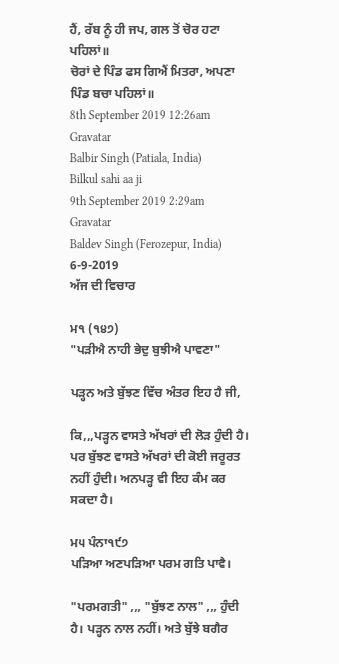ਹੈਂ, ਰੱਬ ਨੂੰ ਹੀ ਜਪ, ਗਲ ਤੋਂ ਚੋਰ ਹਟਾ ਪਹਿਲਾਂ॥
ਚੋਰਾਂ ਦੇ ਪਿੰਡ ਫਸ ਗਿਐਂ ਮਿਤਰਾ, ਅਪਣਾ ਪਿੰਡ ਬਚਾ ਪਹਿਲਾਂ॥
8th September 2019 12:26am
Gravatar
Balbir Singh (Patiala, India)
Bilkul sahi aa ji
9th September 2019 2:29am
Gravatar
Baldev Singh (Ferozepur, India)
6-9-2019
ਅੱਜ ਦੀ ਵਿਚਾਰ

ਮ੧ (੧੪੭)
"ਪੜੀਐ ਨਾਹੀ ਭੇਦੁ ਬੁਝੀਐ ਪਾਵਣਾ"

ਪੜ੍ਹਨ ਅਤੇ ਬੁੱਝਣ ਵਿੱਚ ਅੰਤਰ ਇਹ ਹੈ ਜੀ,

ਕਿ,,,ਪੜ੍ਹਨ ਵਾਸਤੇ ਅੱਖਰਾਂ ਦੀ ਲੋੜ ਹੁੰਦੀ ਹੈ। ਪਰ ਬੁੱਝਣ ਵਾਸਤੇ ਅੱਖਰਾਂ ਦੀ ਕੋਈ ਜਰੂਰਤ ਨਹੀਂ ਹੁੰਦੀ। ਅਨਪੜ੍ਹ ਵੀ ਇਹ ਕੰਮ ਕਰ ਸਕਦਾ ਹੈ।

ਮ੫ ਪੰਨਾ੧੯੭
ਪੜਿਆ ਅਣਪੜਿਆ ਪਰਮ ਗਤਿ ਪਾਵੈ।

"ਪਰਮਗਤੀ" ,,, "ਬੁੱਝਣ ਨਾਲ" ,,, ਹੁੰਦੀ ਹੈ। ਪੜ੍ਹਨ ਨਾਲ ਨਹੀਂ। ਅਤੇ ਬੁੱਝੇ ਬਗੈਰ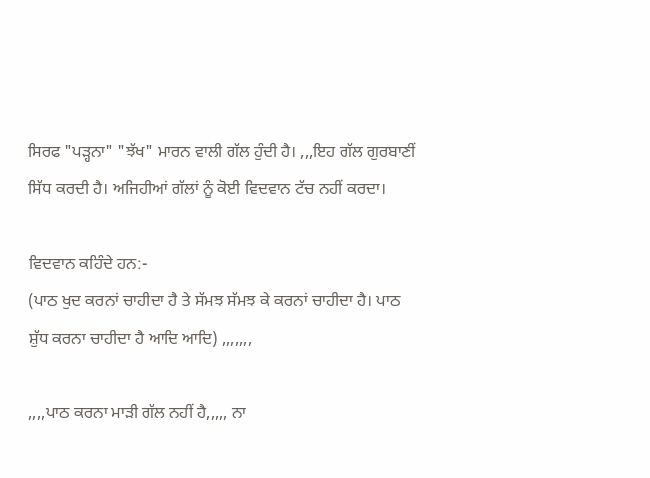ਸਿਰਫ "ਪੜ੍ਹਨਾ" "ਝੱਖ" ਮਾਰਨ ਵਾਲੀ ਗੱਲ ਹੁੰਦੀ ਹੈ। ,,,ਇਹ ਗੱਲ ਗੁਰਬਾਣੀਂ ਸਿੱਧ ਕਰਦੀ ਹੈ। ਅਜਿਹੀਆਂ ਗੱਲਾਂ ਨੂੰ ਕੋਈ ਵਿਦਵਾਨ ਟੱਚ ਨਹੀਂ ਕਰਦਾ।

ਵਿਦਵਾਨ ਕਹਿੰਦੇ ਹਨ:-
(ਪਾਠ ਖੁਦ ਕਰਨਾਂ ਚਾਹੀਦਾ ਹੈ ਤੇ ਸੱਮਝ ਸੱਮਝ ਕੇ ਕਰਨਾਂ ਚਾਹੀਦਾ ਹੈ। ਪਾਠ ਸ਼ੁੱਧ ਕਰਨਾ ਚਾਹੀਦਾ ਹੈ ਆਦਿ ਆਦਿ) ,,,,,,,

,,,,ਪਾਠ ਕਰਨਾ ਮਾੜੀ ਗੱਲ ਨਹੀਂ ਹੈ,,,,, ਨਾ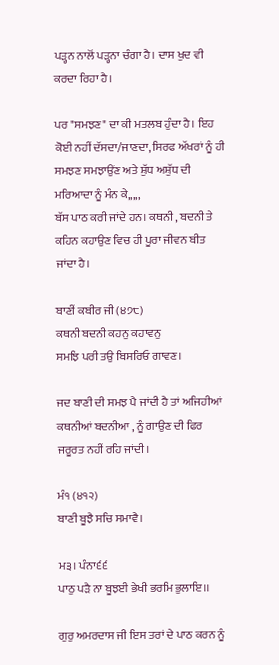ਪੜ੍ਹਨ ਨਾਲੋਂ ਪੜ੍ਹਨਾ ਚੰਗਾ ਹੈ। ਦਾਸ ਖੁਦ ਵੀ ਕਰਦਾ ਰਿਹਾ ਹੈ।

ਪਰ "ਸਮਝਣ" ਦਾ ਕੀ ਮਤਲਬ ਹੁੰਦਾ ਹੈ। ਇਹ ਕੋਈ ਨਹੀਂ ਦੱਸਦਾ/ਜਾਣਦਾ, ਸਿਰਫ ਅੱਖਰਾਂ ਨੂੰ ਹੀ ਸਮਝਣ ਸਮਝਾਉਂਣ ਅਤੇ ਸ਼ੁੱਧ ਅਸ਼ੁੱਧ ਦੀ ਮਰਿਆਦਾ ਨੂੰ ਮੰਨ ਕੇ,,,,,
ਬੱਸ ਪਾਠ ਕਰੀ ਜਾਂਦੇ ਹਨ। ਕਥਨੀ , ਬਦਨੀ ਤੇ ਕਹਿਨ ਕਹਾਉਣ ਵਿਚ ਹੀ ਪੂਰਾ ਜੀਵਨ ਬੀਤ ਜਾਂਦਾ ਹੈ।

ਬਾਣੀਂ ਕਬੀਰ ਜੀ (੪੭੮)
ਕਥਨੀ ਬਦਨੀ ਕਹਨੁ ਕਹਾਵਨੁ
ਸਮਝਿ ਪਰੀ ਤਉ ਬਿਸਰਿਓ ਗਾਵਣ।

ਜਦ ਬਾਣੀ ਦੀ ਸਮਝ ਪੈ ਜਾਂਦੀ ਹੈ ਤਾਂ ਅਜਿਹੀਆਂ ਕਥਨੀਆਂ ਬਦਨੀਆ , ਨੂੰ ਗਾਉਣ ਦੀ ਫਿਰ ਜਰੂਰਤ ਨਹੀਂ ਰਹਿ ਜਾਂਦੀ।

ਮੰ੧ (੪੧੨)
ਬਾਣੀ ਬੂਝੈ ਸਚਿ ਸਮਾਵੈ।

ਮ੩। ਪੰਨਾ੬੬
ਪਾਠੁ ਪੜੈ ਨਾ ਬੂਝਈ ਭੇਖੀ ਭਰਮਿ ਭੁਲਾਇ।।

ਗੁਰੁ ਅਮਰਦਾਸ ਜੀ ਇਸ ਤਰਾਂ ਦੇ ਪਾਠ ਕਰਨ ਨੂੰ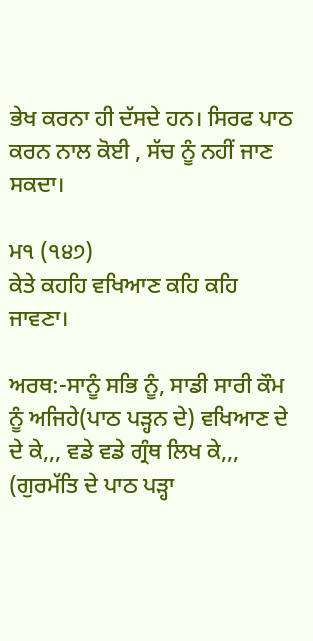ਭੇਖ ਕਰਨਾ ਹੀ ਦੱਸਦੇ ਹਨ। ਸਿਰਫ ਪਾਠ ਕਰਨ ਨਾਲ ਕੋਈ , ਸੱਚ ਨੂੰ ਨਹੀਂ ਜਾਣ ਸਕਦਾ।

ਮ੧ (੧੪੭)
ਕੇਤੇ ਕਹਹਿ ਵਖਿਆਣ ਕਹਿ ਕਹਿ ਜਾਵਣਾ।

ਅਰਥ:-ਸਾਨੂੰ ਸਭਿ ਨੂੰ, ਸਾਡੀ ਸਾਰੀ ਕੌਮ ਨੂੰ ਅਜਿਹੇ(ਪਾਠ ਪੜ੍ਹਨ ਦੇ) ਵਖਿਆਣ ਦੇ ਦੇ ਕੇ,,, ਵਡੇ ਵਡੇ ਗ੍ਰੰਥ ਲਿਖ ਕੇ,,, (ਗੁਰਮੱਤਿ ਦੇ ਪਾਠ ਪੜ੍ਹਾ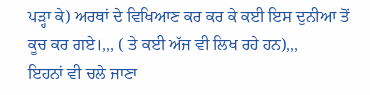ਪੜ੍ਹਾ ਕੇ) ਅਰਥਾਂ ਦੇ ਵਿਖਿਆਣ ਕਰ ਕਰ ਕੇ ਕਈ ਇਸ ਦੁਨੀਆ ਤੋਂ ਕੂਚ ਕਰ ਗਏ।,,, ( ਤੇ ਕਈ ਅੱਜ ਵੀ ਲਿਖ ਰਹੇ ਹਨ),,,
ਇਹਨਾਂ ਵੀ ਚਲੇ ਜਾਣਾ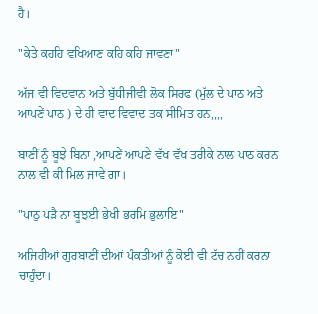ਹੈ।

"ਕੇਤੇ ਕਹਹਿ ਵਖਿਆਣ ਕਹਿ ਕਹਿ ਜਾਵਣਾ"

ਅੱਜ ਵੀ ਵਿਦਵਾਨ ਅਤੇ ਬੁੱਧੀਜੀਵੀ ਲੋਕ ਸਿਰਫ (ਮੁੱਲ ਦੇ ਪਾਠ ਅਤੇ ਆਪਣੇਂ ਪਾਠ ) ਦੇ ਹੀ ਵਾਦ ਵਿਵਾਦ ਤਕ ਸੀਮਿਤ ਹਨ,,,,

ਬਾਣੀਂ ਨੂੰ ਬੂਝੇ ਬਿਨਾ ,ਆਪਣੇਂ ਆਪਣੇ ਵੱਖ ਵੱਖ ਤਰੀਕੇ ਨਾਲ ਪਾਠ ਕਰਨ ਨਾਲ ਵੀ ਕੀ ਮਿਲ ਜਾਵੇ ਗਾ।

"ਪਾਠੁ ਪੜੈ ਨਾ ਬੂਝਈ ਭੇਖੀ ਭਰਮਿ ਭੁਲਾਇ"

ਅਜਿਹੀਆਂ ਗੁਰਬਾਣੀਂ ਦੀਆਂ ਪੰਕਤੀਆਂ ਨੂੰ ਕੋਈ ਵੀ ਟੱਚ ਨਹੀਂ ਕਰਨਾ ਚਾਹੁੰਦਾ।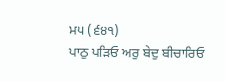ਮ੫ (੬੪੧)
ਪਾਠੁ ਪੜਿਓ ਅਰੁ ਬੇਦੁ ਬੀਚਾਰਿਓ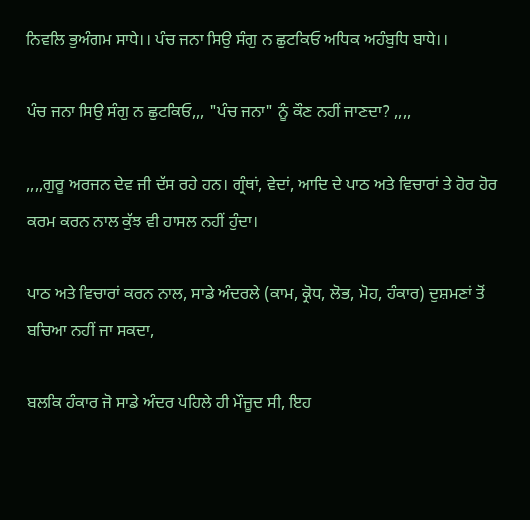ਨਿਵਲਿ ਭੁਅੰਗਮ ਸਾਧੇ।। ਪੰਚ ਜਨਾ ਸਿਉ ਸੰਗੁ ਨ ਛੁਟਕਿਓ ਅਧਿਕ ਅਹੰਬੁਧਿ ਬਾਧੇ।।

ਪੰਚ ਜਨਾ ਸਿਉ ਸੰਗੁ ਨ ਛੁਟਕਿਓ,,, "ਪੰਚ ਜਨਾ" ਨੂੰ ਕੌਣ ਨਹੀਂ ਜਾਣਦਾ? ,,,,

,,,,ਗੁਰੂ ਅਰਜਨ ਦੇਵ ਜੀ ਦੱਸ ਰਹੇ ਹਨ। ਗ੍ਰੰਥਾਂ, ਵੇਦਾਂ, ਆਦਿ ਦੇ ਪਾਠ ਅਤੇ ਵਿਚਾਰਾਂ ਤੇ ਹੋਰ ਹੋਰ ਕਰਮ ਕਰਨ ਨਾਲ ਕੁੱਝ ਵੀ ਹਾਸਲ ਨਹੀਂ ਹੁੰਦਾ।

ਪਾਠ ਅਤੇ ਵਿਚਾਰਾਂ ਕਰਨ ਨਾਲ, ਸਾਡੇ ਅੰਦਰਲੇ (ਕਾਮ, ਕ੍ਰੋਧ, ਲੋਭ, ਮੋਹ, ਹੰਕਾਰ) ਦੁਸ਼ਮਣਾਂ ਤੋਂ ਬਚਿਆ ਨਹੀਂ ਜਾ ਸਕਦਾ,

ਬਲਕਿ ਹੰਕਾਰ ਜੋ ਸਾਡੇ ਅੰਦਰ ਪਹਿਲੇ ਹੀ ਮੌਜ਼ੂਦ ਸੀ, ਇਹ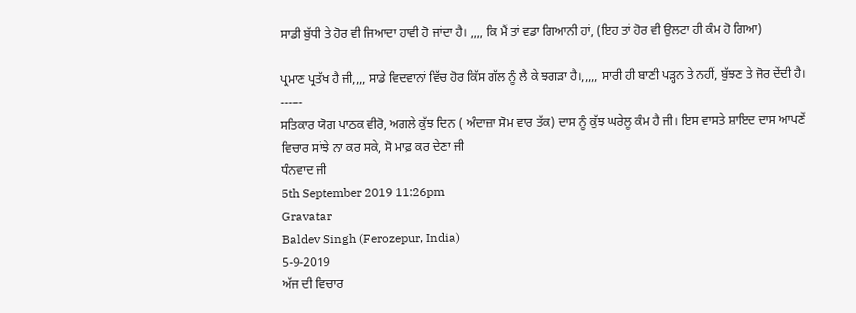ਸਾਡੀ ਬੁੱਧੀ ਤੇ ਹੋਰ ਵੀ ਜਿਆਦਾ ਹਾਵੀ ਹੋ ਜਾਂਦਾ ਹੈ। ,,,, ਕਿ ਮੈਂ ਤਾਂ ਵਡਾ ਗਿਆਨੀ ਹਾਂ, (ਇਹ ਤਾਂ ਹੋਰ ਵੀ ਉਲਟਾ ਹੀ ਕੰਮ ਹੋ ਗਿਆ)

ਪ੍ਰਮਾਣ ਪ੍ਰਤੱਖ ਹੈ ਜੀ,,,, ਸਾਡੇ ਵਿਦਵਾਨਾਂ ਵਿੱਚ ਹੋਰ ਕਿੱਸ ਗੱਲ ਨੂੰ ਲੈ ਕੇ ਝਗੜਾ ਹੈ।,,,,, ਸਾਰੀ ਹੀ ਬਾਣੀ ਪੜ੍ਹਨ ਤੇ ਨਹੀਂ, ਬੁੱਝਣ ਤੇ ਜੋਰ ਦੇਂਦੀ ਹੈ।
---–-
ਸਤਿਕਾਰ ਯੋਗ ਪਾਠਕ ਵੀਰੋ, ਅਗਲੇ ਕੁੱਝ ਦਿਨ ( ਅੰਦਾਜ਼ਾ ਸੋਮ ਵਾਰ ਤੱਕ) ਦਾਸ ਨੂੰ ਕੁੱਝ ਘਰੇਲੂ ਕੰਮ ਹੈ ਜੀ। ਇਸ ਵਾਸਤੇ ਸ਼ਾਇਦ ਦਾਸ ਆਪਣੇਂ ਵਿਚਾਰ ਸਾਂਝੇ ਨਾ ਕਰ ਸਕੇ, ਸੋ ਮਾਫ਼ ਕਰ ਦੇਣਾ ਜੀ
ਧੰਨਵਾਦ ਜੀ
5th September 2019 11:26pm
Gravatar
Baldev Singh (Ferozepur, India)
5-9-2019
ਅੱਜ ਦੀ ਵਿਚਾਰ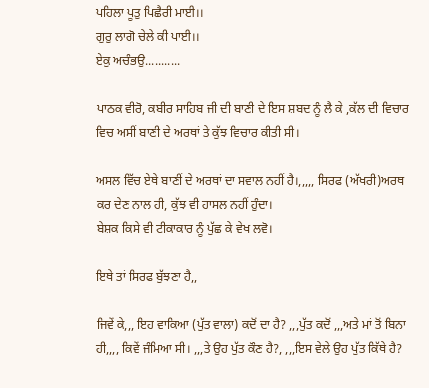ਪਹਿਲਾ ਪੂਤੁ ਪਿਛੈਰੀ ਮਾਈ।।
ਗੁਰੁ ਲਾਗੋ ਚੇਲੇ ਕੀ ਪਾਈ।।
ਏਕੁ ਅਚੰਭਉ...........

ਪਾਠਕ ਵੀਰੋ, ਕਬੀਰ ਸਾਹਿਬ ਜੀ ਦੀ ਬਾਣੀ ਦੇ ਇਸ ਸ਼ਬਦ ਨੂੰ ਲੈ ਕੇ ,ਕੱਲ ਦੀ ਵਿਚਾਰ ਵਿਚ ਅਸੀਂ ਬਾਣੀ ਦੇ ਅਰਥਾਂ ਤੇ ਕੁੱਝ ਵਿਚਾਰ ਕੀਤੀ ਸੀ।

ਅਸਲ ਵਿੱਚ ਏਥੇ ਬਾਣੀਂ ਦੇ ਅਰਥਾਂ ਦਾ ਸਵਾਲ ਨਹੀਂ ਹੈ।,,,,, ਸਿਰਫ (ਅੱਖਰੀ)ਅਰਥ ਕਰ ਦੇਣ ਨਾਲ ਹੀ, ਕੁੱਝ ਵੀ ਹਾਸਲ ਨਹੀਂ ਹੁੰਦਾ।
ਬੇਸ਼ਕ ਕਿਸੇ ਵੀ ਟੀਕਾਕਾਰ ਨੂੰ ਪੁੱਛ ਕੇ ਵੇਖ ਲਵੋ।

ਇਥੇ ਤਾਂ ਸਿਰਫ ਬੁੱਝਣਾ ਹੈ,,

ਜਿਵੇਂ ਕੇ,,, ਇਹ ਵਾਕਿਆ (ਪੁੱਤ ਵਾਲਾ) ਕਦੋਂ ਦਾ ਹੈ? ,,,ਪੁੱਤ ਕਦੋਂ ,,,ਅਤੇ ਮਾਂ ਤੋਂ ਬਿਨਾ ਹੀ,,,, ਕਿਵੇਂ ਜੰਮਿਆ ਸੀ। ,,,ਤੇ ਉਹ ਪੁੱਤ ਕੌਣ ਹੈ?, ,,,ਇਸ ਵੇਲੇ ਉਹ ਪੁੱਤ ਕਿੱਥੇ ਹੈ?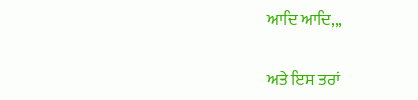ਆਦਿ ਆਦਿ,,,

ਅਤੇ ਇਸ ਤਰਾਂ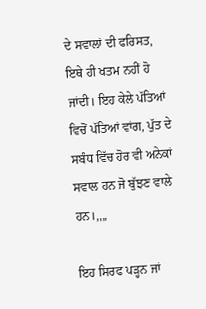ਦੇ ਸਵਾਲਾਂ ਦੀ ਫਰਿਸਤ, ਇਥੇ ਹੀ ਖਤਮ ਨਹੀਂ ਹੋ ਜਾਂਦੀ। ਇਹ ਕੇਲੇ ਪੱਤਿਆਂ ਵਿਚੋਂ ਪੱਤਿਆਂ ਵਾਂਗ, ਪੁੱਤ ਦੇ ਸਬੰਧ ਵਿੱਚ ਹੋਰ ਵੀ ਅਨੇਕਾਂ ਸਵਾਲ ਹਨ ਜੋ ਬੁੱਝਣ ਵਾਲੇ ਹਨ।,,,,

ਇਹ ਸਿਰਫ ਪੜ੍ਹਨ ਜਾਂ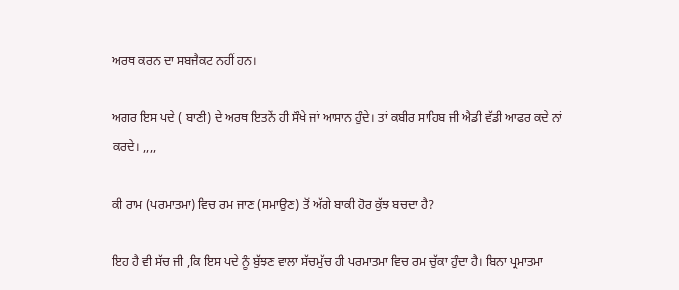ਅਰਥ ਕਰਨ ਦਾ ਸਬਜੈਕਟ ਨਹੀਂ ਹਨ।

ਅਗਰ ਇਸ ਪਦੇ ( ਬਾਣੀ) ਦੇ ਅਰਥ ਇਤਨੇਂ ਹੀ ਸੌਖੇ ਜਾਂ ਆਸਾਨ ਹੁੰਦੇ। ਤਾਂ ਕਬੀਰ ਸਾਹਿਬ ਜੀ ਐਡੀ ਵੱਡੀ ਆਫਰ ਕਦੇ ਨਾਂ ਕਰਦੇ। ,,,,

ਕੀ ਰਾਮ (ਪਰਮਾਤਮਾ) ਵਿਚ ਰਮ ਜਾਣ (ਸਮਾਉਣ) ਤੋਂ ਅੱਗੇ ਬਾਕੀ ਹੋਰ ਕੁੱਝ ਬਚਦਾ ਹੈ?

ਇਹ ਹੈ ਵੀ ਸੱਚ ਜੀ ,ਕਿ ਇਸ ਪਦੇ ਨੂੰ ਬੁੱਝਣ ਵਾਲਾ ਸੱਚਮੁੱਚ ਹੀ ਪਰਮਾਤਮਾ ਵਿਚ ਰਮ ਚੁੱਕਾ ਹੁੰਦਾ ਹੈ। ਬਿਨਾ ਪ੍ਰਮਾਤਮਾ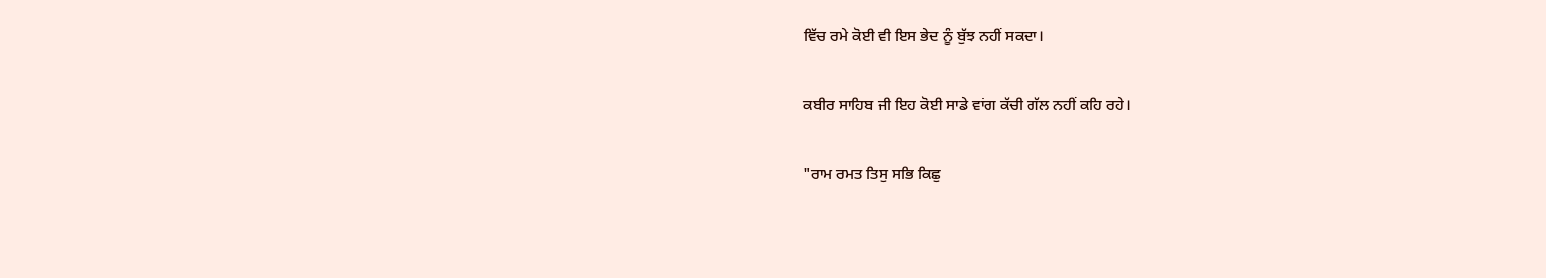ਵਿੱਚ ਰਮੇ ਕੋਈ ਵੀ ਇਸ ਭੇਦ ਨੂੰ ਬੁੱਝ ਨਹੀਂ ਸਕਦਾ।

ਕਬੀਰ ਸਾਹਿਬ ਜੀ ਇਹ ਕੋਈ ਸਾਡੇ ਵਾਂਗ ਕੱਚੀ ਗੱਲ ਨਹੀਂ ਕਹਿ ਰਹੇ।

"ਰਾਮ ਰਮਤ ਤਿਸੁ ਸਭਿ ਕਿਛੁ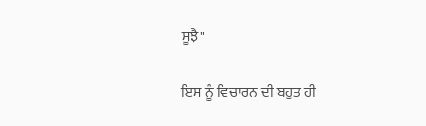ਸੂਝੈ"

ਇਸ ਨੂੰ ਵਿਚਾਰਨ ਦੀ ਬਹੁਤ ਹੀ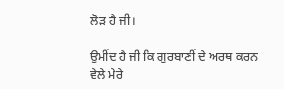ਲੋੜ ਹੈ ਜੀ।

ਉਮੀਂਦ ਹੈ ਜੀ ਕਿ ਗੁਰਬਾਣੀਂ ਦੇ ਅਰਥ ਕਰਨ ਵੇਲੇ ਮੇਰੇ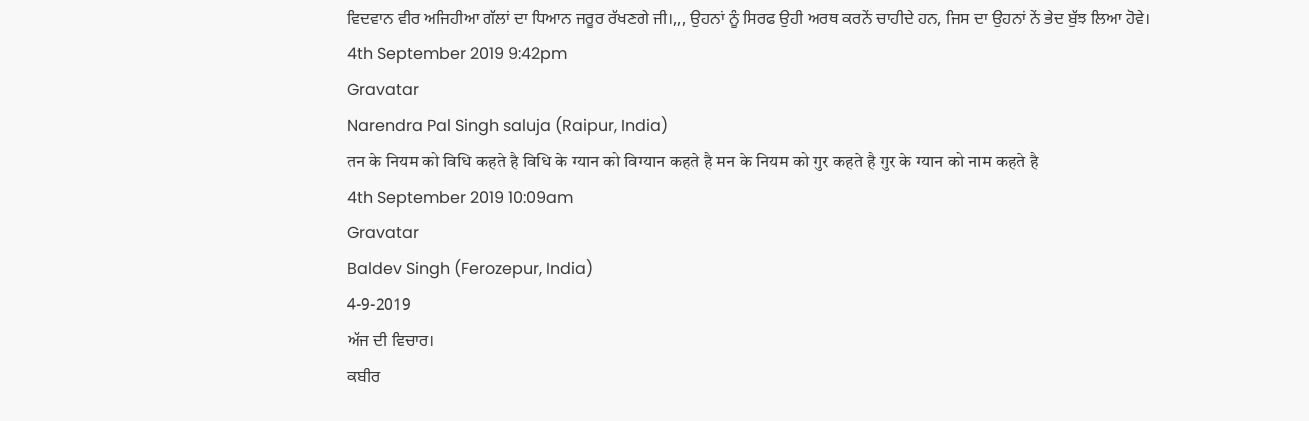ਵਿਦਵਾਨ ਵੀਰ ਅਜਿਹੀਆ ਗੱਲਾਂ ਦਾ ਧਿਆਨ ਜਰੂਰ ਰੱਖਣਗੇ ਜੀ।,,, ਉਹਨਾਂ ਨੂੰ ਸਿਰਫ ਉਹੀ ਅਰਥ ਕਰਨੇਂ ਚਾਹੀਦੇ ਹਨ, ਜਿਸ ਦਾ ਉਹਨਾਂ ਨੇਂ ਭੇਦ ਬੁੱਝ ਲਿਆ ਹੋਵੇ।
4th September 2019 9:42pm
Gravatar
Narendra Pal Singh saluja (Raipur, India)
तन के नियम को विधि कहते है विधि के ग्यान को विग्यान कहते है मन के नियम को गुर कहते है गुर के ग्यान को नाम कहते है
4th September 2019 10:09am
Gravatar
Baldev Singh (Ferozepur, India)
4-9-2019
ਅੱਜ ਦੀ ਵਿਚਾਰ।
ਕਬੀਰ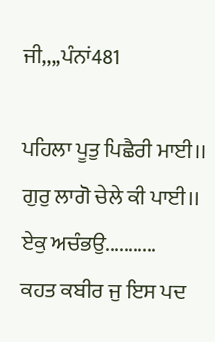ਜੀ,,,,ਪੰਨਾਂ481

ਪਹਿਲਾ ਪੂਤੁ ਪਿਛੈਰੀ ਮਾਈ।।
ਗੁਰੁ ਲਾਗੋ ਚੇਲੇ ਕੀ ਪਾਈ।।
ਏਕੁ ਅਚੰਭਉ...........
ਕਹਤ ਕਬੀਰ ਜੁ ਇਸ ਪਦ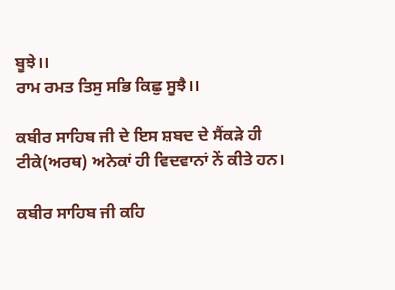ਬੂਝੇ।।
ਰਾਮ ਰਮਤ ਤਿਸੁ ਸਭਿ ਕਿਛੁ ਸੂਝੈ।।

ਕਬੀਰ ਸਾਹਿਬ ਜੀ ਦੇ ਇਸ ਸ਼ਬਦ ਦੇ ਸੈਂਕੜੇ ਹੀ ਟੀਕੇ(ਅਰਥ) ਅਨੇਕਾਂ ਹੀ ਵਿਦਵਾਨਾਂ ਨੇਂ ਕੀਤੇ ਹਨ।

ਕਬੀਰ ਸਾਹਿਬ ਜੀ ਕਹਿ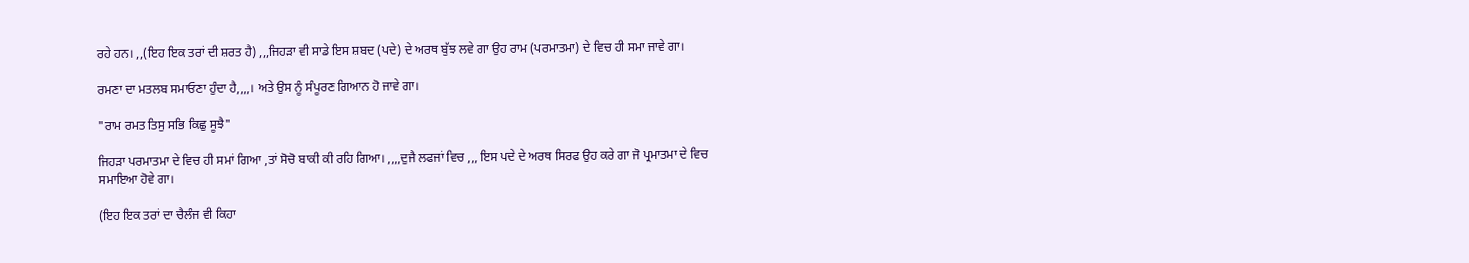ਰਹੇ ਹਨ। ,,(ਇਹ ਇਕ ਤਰਾਂ ਦੀ ਸ਼ਰਤ ਹੈ) ,,,ਜਿਹੜਾ ਵੀ ਸਾਡੇ ਇਸ ਸ਼ਬਦ (ਪਦੇ) ਦੇ ਅਰਥ ਬੁੱਝ ਲਵੇ ਗਾ ਉਹ ਰਾਮ (ਪਰਮਾਤਮਾ) ਦੇ ਵਿਚ ਹੀ ਸਮਾ ਜਾਵੇ ਗਾ।

ਰਮਣਾ ਦਾ ਮਤਲਬ ਸਮਾਓਣਾ ਹੁੰਦਾ ਹੈ,,,,। ਅਤੇ ਉਸ ਨੂੰ ਸੰਪੂਰਣ ਗਿਆਨ ਹੋ ਜਾਵੇ ਗਾ।

"ਰਾਮ ਰਮਤ ਤਿਸੁ ਸਭਿ ਕਿਛੁ ਸੂਝੈ"

ਜਿਹੜਾ ਪਰਮਾਤਮਾ ਦੇ ਵਿਚ ਹੀ ਸਮਾਂ ਗਿਆ ,ਤਾਂ ਸੋਚੋ ਬਾਕੀ ਕੀ ਰਹਿ ਗਿਆ। ,,,,ਦੁਜੈ ਲਫਜਾਂ ਵਿਚ ,,, ਇਸ ਪਦੇ ਦੇ ਅਰਥ ਸਿਰਫ ਉਹ ਕਰੇ ਗਾ ਜੋ ਪ੍ਰਮਾਤਮਾ ਦੇ ਵਿਚ ਸਮਾਇਆ ਹੋਵੇ ਗਾ।

(ਇਹ ਇਕ ਤਰਾਂ ਦਾ ਚੈਲੰਜ ਵੀ ਕਿਹਾ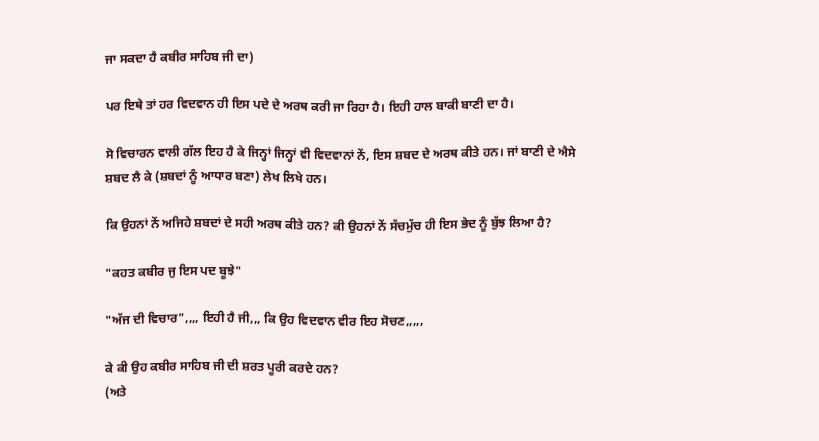ਜਾ ਸਕਦਾ ਹੈ ਕਬੀਰ ਸਾਹਿਬ ਜੀ ਦਾ)

ਪਰ ਇਥੇ ਤਾਂ ਹਰ ਵਿਦਵਾਨ ਹੀ ਇਸ ਪਦੇ ਦੇ ਅਰਥ ਕਰੀ ਜਾ ਰਿਹਾ ਹੈ। ਇਹੀ ਹਾਲ ਬਾਕੀ ਬਾਣੀ ਦਾ ਹੈ।

ਸੋ ਵਿਚਾਰਨ ਵਾਲੀ ਗੱਲ ਇਹ ਹੈ ਕੇ ਜਿਨ੍ਹਾਂ ਜਿਨ੍ਹਾਂ ਵੀ ਵਿਦਵਾਨਾਂ ਨੇਂ, ਇਸ ਸ਼ਬਦ ਦੇ ਅਰਥ ਕੀਤੇ ਹਨ। ਜਾਂ ਬਾਣੀ ਦੇ ਐਸੇ ਸ਼ਬਦ ਲੈ ਕੇ (ਸ਼ਬਦਾਂ ਨੂੰ ਆਧਾਰ ਬਣਾ) ਲੇਖ ਲਿਖੇ ਹਨ।

ਕਿ ਉਹਨਾਂ ਨੇਂ ਅਜਿਹੇ ਸ਼ਬਦਾਂ ਦੇ ਸਹੀ ਅਰਥ ਕੀਤੇ ਹਨ? ਕੀ ਉਹਨਾਂ ਨੇਂ ਸੱਚਮੁੱਚ ਹੀ ਇਸ ਭੇਦ ਨੂੰ ਬੁੱਝ ਲਿਆ ਹੈ?

"ਕਹਤ ਕਬੀਰ ਜੁ ਇਸ ਪਦ ਬੂਝੇ"

"ਅੱਜ ਦੀ ਵਿਚਾਰ",,,, ਇਹੀ ਹੈ ਜੀ,,, ਕਿ ਉਹ ਵਿਦਵਾਨ ਵੀਰ ਇਹ ਸੋਚਣ,,,,,

ਕੇ ਕੀ ਉਹ ਕਬੀਰ ਸਾਹਿਬ ਜੀ ਦੀ ਸ਼ਰਤ ਪੂਰੀ ਕਰਦੇ ਹਨ?
(ਅਤੇ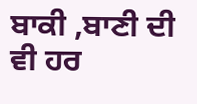ਬਾਕੀ ,ਬਾਣੀ ਦੀ ਵੀ ਹਰ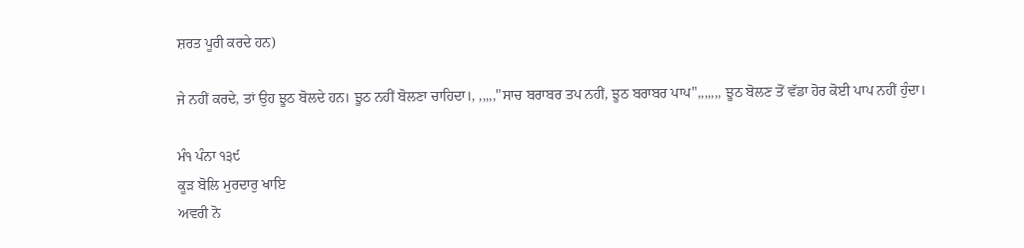ਸ਼ਰਤ ਪੂਰੀ ਕਰਦੇ ਹਨ)

ਜੇ ਨਹੀਂ ਕਰਦੇ, ਤਾਂ ਉਹ ਝੂਠ ਬੋਲਦੇ ਹਨ। ਝੂਠ ਨਹੀਂ ਬੋਲਣਾ ਚਾਹਿਦਾ।, ,,,,,"ਸਾਚ ਬਰਾਬਰ ਤਪ ਨਹੀਂ, ਝੂਠ ਬਰਾਬਰ ਪਾਪ",,,,,,, ਝੂਠ ਬੋਲਣ ਤੋਂ ਵੱਡਾ ਹੋਰ ਕੋਈ ਪਾਪ ਨਹੀਂ ਹੁੰਦਾ।

ਮੰ੧ ਪੰਨਾ ੧੩੯
ਕੂੜ ਬੋਲਿ ਮੁਰਦਾਰੁ ਖਾਇ
ਅਵਰੀ ਨੋ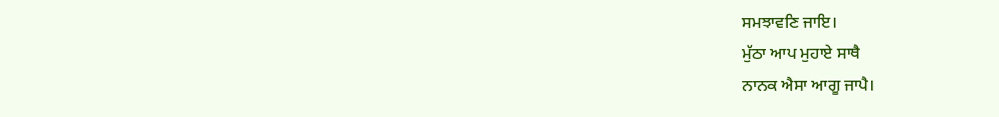ਸਮਝਾਵਣਿ ਜਾਇ।
ਮੁੱਠਾ ਆਪ ਮੁਹਾਏ ਸਾਥੈ
ਨਾਨਕ ਐਸਾ ਆਗੂ ਜਾਪੈ।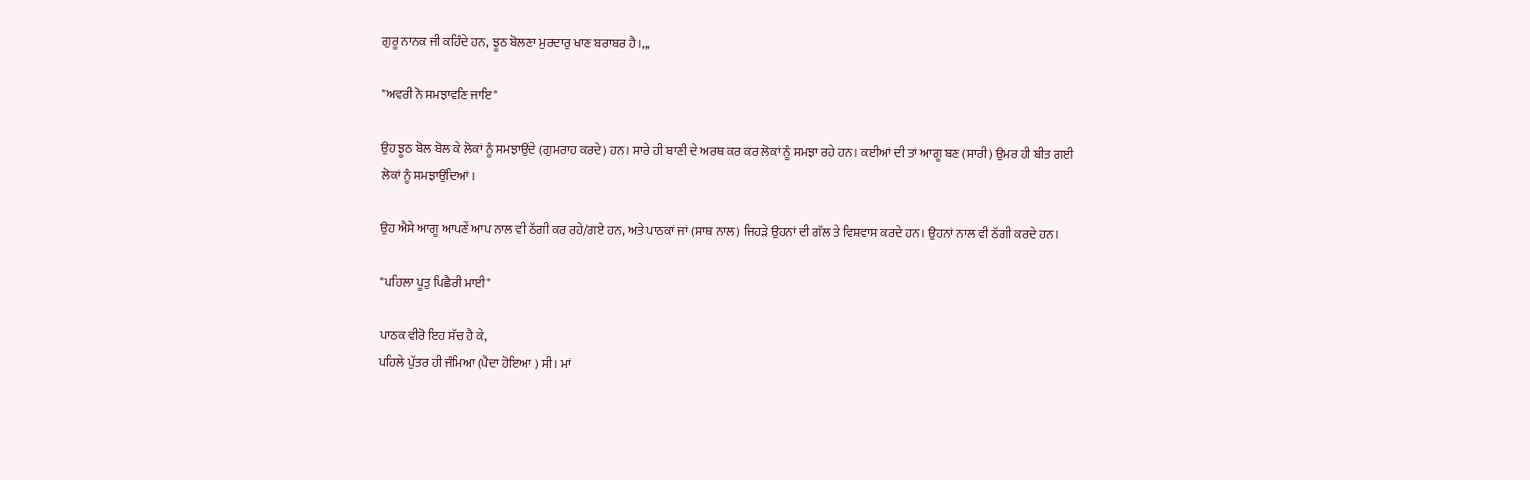ਗੁਰੂ ਨਾਨਕ ਜੀ ਕਹਿੰਦੇ ਹਨ, ਝੂਠ ਬੋਲਣਾ ਮੁਰਦਾਰੁ ਖਾਣ ਬਰਾਬਰ ਹੈ।,,,

"ਅਵਰੀ ਨੋ ਸਮਝਾਵਣਿ ਜਾਇ"

ਉਹ ਝੂਠ ਬੋਲ ਬੋਲ ਕੇ ਲੋਕਾਂ ਨੂੰ ਸਮਝਾਉਂਦੇ (ਗੁਮਰਾਹ ਕਰਦੇ) ਹਨ। ਸਾਰੇ ਹੀ ਬਾਣੀ ਦੇ ਅਰਥ ਕਰ ਕਰ ਲੋਕਾਂ ਨੂੰ ਸਮਝਾ ਰਹੇ ਹਨ। ਕਈਆਂ ਦੀ ਤਾਂ ਆਗੂ ਬਣ (ਸਾਰੀ) ਉਮਰ ਹੀ ਬੀਤ ਗਈ ਲੋਕਾਂ ਨੂੰ ਸਮਝਾਉਂਦਿਆਂ।

ਉਹ ਐਸੇ ਆਗੂ ਆਪਣੇਂ ਆਪ ਨਾਲ ਵੀ ਠੱਗੀ ਕਰ ਰਹੇ/ਗਏ ਹਨ, ਅਤੇ ਪਾਠਕਾਂ ਜਾਂ (ਸਾਥ ਨਾਲ) ਜਿਹੜੇ ਉਹਨਾਂ ਦੀ ਗੱਲ ਤੇ ਵਿਸ਼ਵਾਸ ਕਰਦੇ ਹਨ। ਉਹਨਾਂ ਨਾਲ ਵੀ ਠੱਗੀ ਕਰਦੇ ਹਨ।

"ਪਹਿਲਾ ਪੂਤੁ ਪਿਛੈਰੀ ਮਾਈ"

ਪਾਠਕ ਵੀਰੋ ਇਹ ਸੱਚ ਹੈ ਕੇ,
ਪਹਿਲੇ ਪੁੱਤਰ ਹੀ ਜੰਮਿਆ (ਪੈਦਾ ਹੋਇਆ ) ਸੀ। ਮਾਂ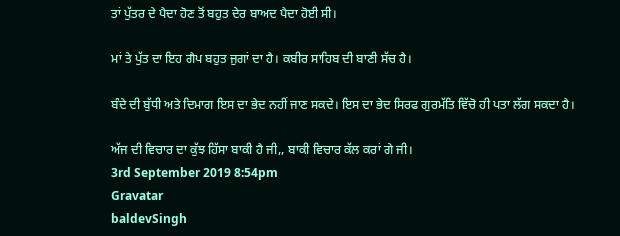ਤਾਂ ਪੁੱਤਰ ਦੇ ਪੈਦਾ ਹੋਣ ਤੋਂ ਬਹੁਤ ਦੇਰ ਬਾਅਦ ਪੈਦਾ ਹੋਈ ਸੀ।

ਮਾਂ ਤੇ ਪੁੱਤ ਦਾ ਇਹ ਗੈਪ ਬਹੁਤ ਜੁਗਾਂ ਦਾ ਹੈ। ਕਬੀਰ ਸਾਹਿਬ ਦੀ ਬਾਣੀ ਸੱਚ ਹੈ।

ਬੰਦੇ ਦੀ ਬੁੱਧੀ ਅਤੇ ਦਿਮਾਗ ਇਸ ਦਾ ਭੇਦ ਨਹੀਂ ਜਾਣ ਸਕਦੇ। ਇਸ ਦਾ ਭੇਦ ਸਿਰਫ ਗੁਰਮੱਤਿ ਵਿੱਚੋ ਹੀ ਪਤਾ ਲੱਗ ਸਕਦਾ ਹੈ।

ਅੱਜ ਦੀ ਵਿਚਾਰ ਦਾ ਕੁੱਝ ਹਿੱਸਾ ਬਾਕੀ ਹੈ ਜੀ,, ਬਾਕੀ ਵਿਚਾਰ ਕੱਲ ਕਰਾਂ ਗੇ ਜੀ।
3rd September 2019 8:54pm
Gravatar
baldevSingh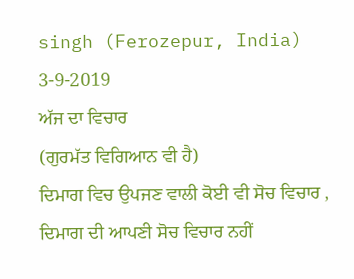singh (Ferozepur, India)
3-9-2019
ਅੱਜ ਦਾ ਵਿਚਾਰ
(ਗੁਰਮੱਤ ਵਿਗਿਆਨ ਵੀ ਹੈ)
ਦਿਮਾਗ ਵਿਚ ਉਪਜਣ ਵਾਲੀ ਕੋਈ ਵੀ ਸੋਚ ਵਿਚਾਰ , ਦਿਮਾਗ ਦੀ ਆਪਣੀ ਸੋਚ ਵਿਚਾਰ ਨਹੀਂ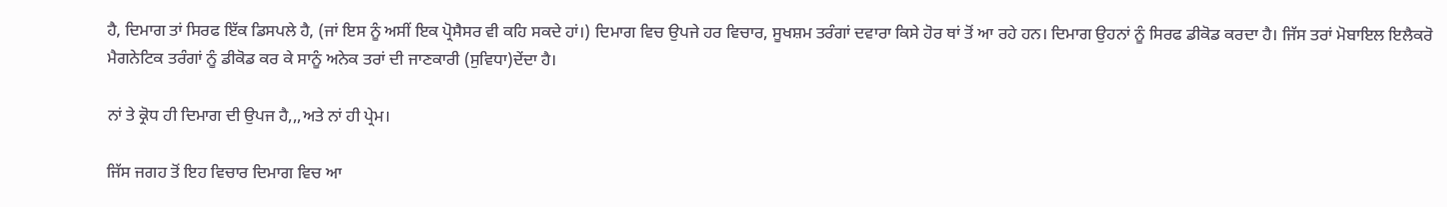ਹੈ, ਦਿਮਾਗ ਤਾਂ ਸਿਰਫ ਇੱਕ ਡਿਸਪਲੇ ਹੈ, (ਜਾਂ ਇਸ ਨੂੰ ਅਸੀਂ ਇਕ ਪ੍ਰੋਸੈਸਰ ਵੀ ਕਹਿ ਸਕਦੇ ਹਾਂ।) ਦਿਮਾਗ ਵਿਚ ਉਪਜੇ ਹਰ ਵਿਚਾਰ, ਸੂਖਸ਼ਮ ਤਰੰਗਾਂ ਦਵਾਰਾ ਕਿਸੇ ਹੋਰ ਥਾਂ ਤੋਂ ਆ ਰਹੇ ਹਨ। ਦਿਮਾਗ ਉਹਨਾਂ ਨੂੰ ਸਿਰਫ ਡੀਕੋਡ ਕਰਦਾ ਹੈ। ਜਿੱਸ ਤਰਾਂ ਮੋਬਾਇਲ ਇਲੈਕਰੋ ਮੈਗਨੇਟਿਕ ਤਰੰਗਾਂ ਨੂੰ ਡੀਕੋਡ ਕਰ ਕੇ ਸਾਨੂੰ ਅਨੇਕ ਤਰਾਂ ਦੀ ਜਾਣਕਾਰੀ (ਸੁਵਿਧਾ)ਦੇਂਦਾ ਹੈ।

ਨਾਂ ਤੇ ਕ੍ਰੋਧ ਹੀ ਦਿਮਾਗ ਦੀ ਉਪਜ ਹੈ,,,ਅਤੇ ਨਾਂ ਹੀ ਪ੍ਰੇਮ।

ਜਿੱਸ ਜਗਹ ਤੋਂ ਇਹ ਵਿਚਾਰ ਦਿਮਾਗ ਵਿਚ ਆ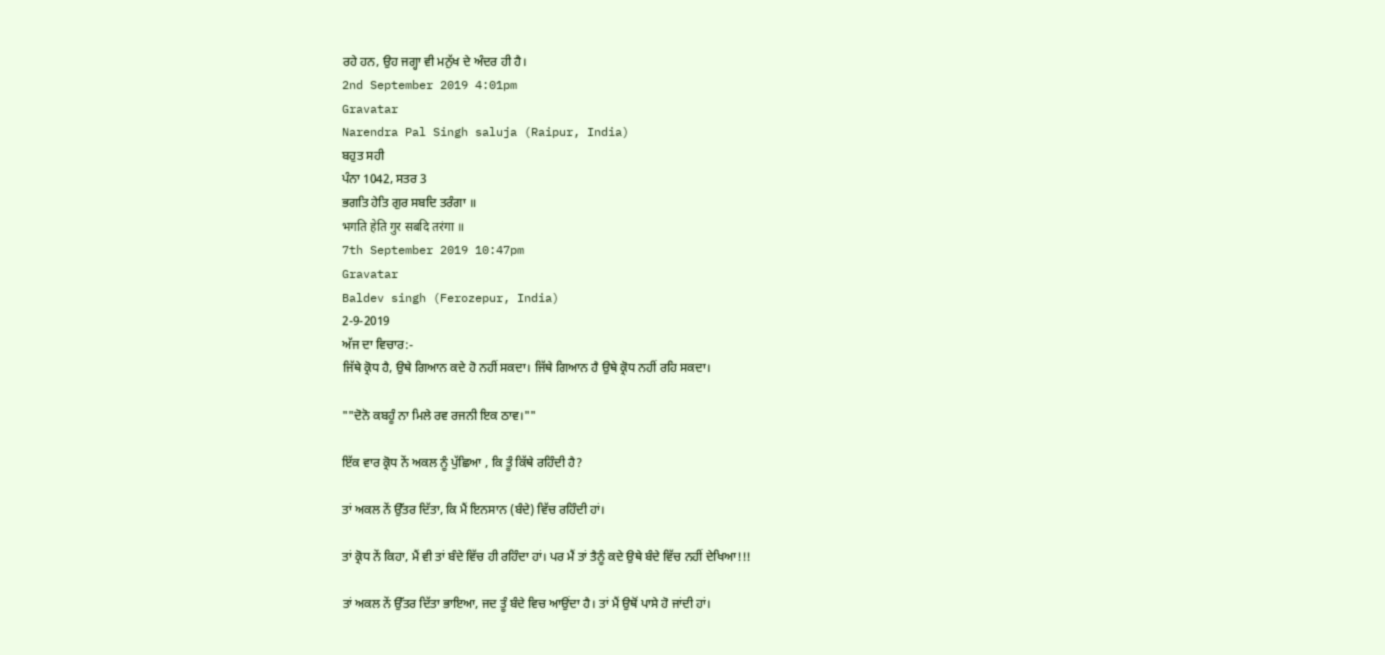ਰਹੇ ਹਨ, ਉਹ ਜਗ੍ਹਾ ਵੀ ਮਨੁੱਖ ਦੇ ਅੰਦਰ ਹੀ ਹੈ।
2nd September 2019 4:01pm
Gravatar
Narendra Pal Singh saluja (Raipur, India)
ਬਹੁਤ ਸਹੀ
ਪੰਨਾ 1042, ਸਤਰ 3
ਭਗਤਿ ਹੇਤਿ ਗੁਰ ਸਬਦਿ ਤਰੰਗਾ ॥
भगति हेति गुर सबदि तरंगा ॥
7th September 2019 10:47pm
Gravatar
Baldev singh (Ferozepur, India)
2-9-2019
ਅੱਜ ਦਾ ਵਿਚਾਰ:-
ਜਿੱਥੇ ਕ੍ਰੋਧ ਹੈ, ਉਥੇ ਗਿਆਨ ਕਦੇ ਹੋ ਨਹੀਂ ਸਕਦਾ। ਜਿੱਥੇ ਗਿਆਨ ਹੈ ਉਥੇ ਕ੍ਰੋਧ ਨਹੀਂ ਰਹਿ ਸਕਦਾ।

""ਦੋਨੋ ਕਬਹੂੰ ਨਾ ਮਿਲੇ ਰਵ ਰਜਨੀ ਇਕ ਠਾਵ।""

ਇੱਕ ਵਾਰ ਕ੍ਰੋਧ ਨੇਂ ਅਕਲ ਨੂੰ ਪੁੱਛਿਆ , ਕਿ ਤੂੰ ਕਿੱਥੇ ਰਹਿੰਦੀ ਹੈ?

ਤਾਂ ਅਕਲ ਨੇਂ ਉੱਤਰ ਦਿੱਤਾ, ਕਿ ਮੈਂ ਇਨਸਾਨ (ਬੰਦੇ) ਵਿੱਚ ਰਹਿੰਦੀ ਹਾਂ।

ਤਾਂ ਕ੍ਰੋਧ ਨੇਂ ਕਿਹਾ, ਮੈਂ ਵੀ ਤਾਂ ਬੰਦੇ ਵਿੱਚ ਹੀ ਰਹਿੰਦਾ ਹਾਂ। ਪਰ ਮੈਂ ਤਾਂ ਤੈਨੂੰ ਕਦੇ ਉਥੇ ਬੰਦੇ ਵਿੱਚ ਨਹੀਂ ਦੇਖਿਆ!!!

ਤਾਂ ਅਕਲ ਨੇਂ ਉੱਤਰ ਦਿੱਤਾ ਭਾਇਆ, ਜਦ ਤੂੰ ਬੰਦੇ ਵਿਚ ਆਉਂਦਾ ਹੈ। ਤਾਂ ਮੈਂ ਉਥੋਂ ਪਾਸੇ ਹੋ ਜਾਂਦੀ ਹਾਂ।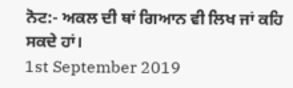ਨੋਟ:- ਅਕਲ ਦੀ ਥਾਂ ਗਿਆਨ ਵੀ ਲਿਖ ਜਾਂ ਕਹਿ ਸਕਦੇ ਹਾਂ।
1st September 2019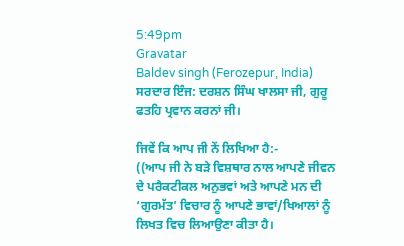5:49pm
Gravatar
Baldev singh (Ferozepur, India)
ਸਰਦਾਰ ਇੰਜ: ਦਰਸ਼ਨ ਸਿੰਘ ਖਾਲਸਾ ਜੀ, ਗੁਰੂ ਫਤਹਿ ਪ੍ਰਵਾਨ ਕਰਨਾਂ ਜੀ।

ਜਿਵੇਂ ਕਿ ਆਪ ਜੀ ਨੇਂ ਲਿਖਿਆ ਹੈ:-
((ਆਪ ਜੀ ਨੇ ਬੜੇ ਵਿਸ਼ਥਾਰ ਨਾਲ ਆਪਣੇ ਜੀਵਨ ਦੇ ਪਰੈਕਟੀਕਲ ਅਨੁਭਵਾਂ ਅਤੇ ਆਪਣੇ ਮਨ ਦੀ ‘ਗੁਰਮੱਤ’ ਵਿਚਾਰ ਨੂੰ ਆਪਣੇ ਭਾਵਾਂ/ਖਿਆਲਾਂ ਨੂੰ ਲਿਖਤ ਵਿਚ ਲਿਆਉਣਾ ਕੀਤਾ ਹੈ।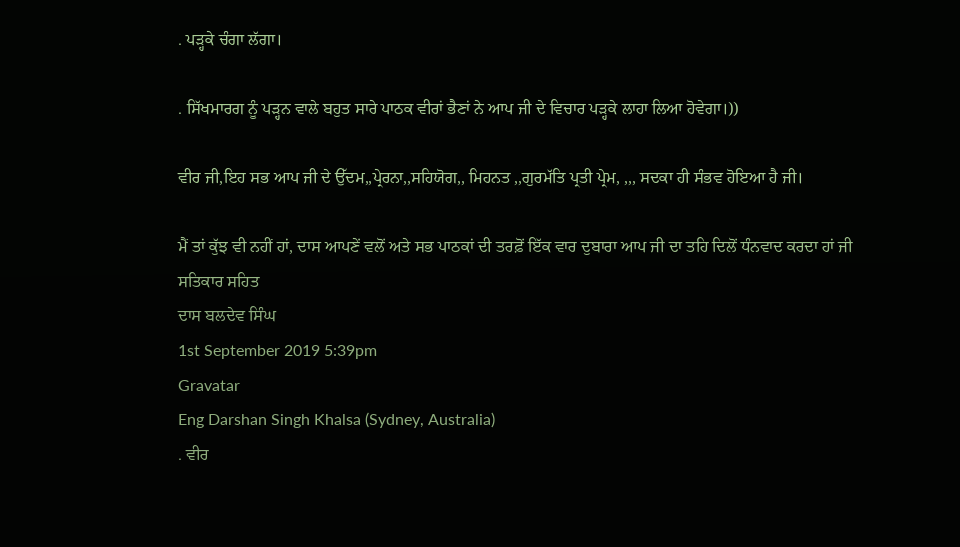. ਪੜ੍ਹਕੇ ਚੰਗਾ ਲੱਗਾ।

. ਸਿੱਖਮਾਰਗ ਨੂੰ ਪੜ੍ਹਨ ਵਾਲੇ ਬਹੁਤ ਸਾਰੇ ਪਾਠਕ ਵੀਰਾਂ ਭੈਣਾਂ ਨੇ ਆਪ ਜੀ ਦੇ ਵਿਚਾਰ ਪੜ੍ਹਕੇ ਲਾਹਾ ਲਿਆ ਹੋਵੇਗਾ।))

ਵੀਰ ਜੀ,ਇਹ ਸਭ ਆਪ ਜੀ ਦੇ ਉੱਦਮ,,ਪ੍ਰੇਰਨਾ,,ਸਹਿਯੋਗ,, ਮਿਹਨਤ ,,ਗੁਰਮੱਤਿ ਪ੍ਰਤੀ ਪ੍ਰੇਮ, ,,, ਸਦਕਾ ਹੀ ਸੰਭਵ ਹੋਇਆ ਹੈ ਜੀ।

ਮੈਂ ਤਾਂ ਕੁੱਝ ਵੀ ਨਹੀਂ ਹਾਂ, ਦਾਸ ਆਪਣੇਂ ਵਲੋਂ ਅਤੇ ਸਭ ਪਾਠਕਾਂ ਦੀ ਤਰਫ਼ੋਂ ਇੱਕ ਵਾਰ ਦੁਬਾਰਾ ਆਪ ਜੀ ਦਾ ਤਹਿ ਦਿਲੋਂ ਧੰਨਵਾਦ ਕਰਦਾ ਹਾਂ ਜੀ
ਸਤਿਕਾਰ ਸਹਿਤ
ਦਾਸ ਬਲਦੇਵ ਸਿੰਘ
1st September 2019 5:39pm
Gravatar
Eng Darshan Singh Khalsa (Sydney, Australia)
. ਵੀਰ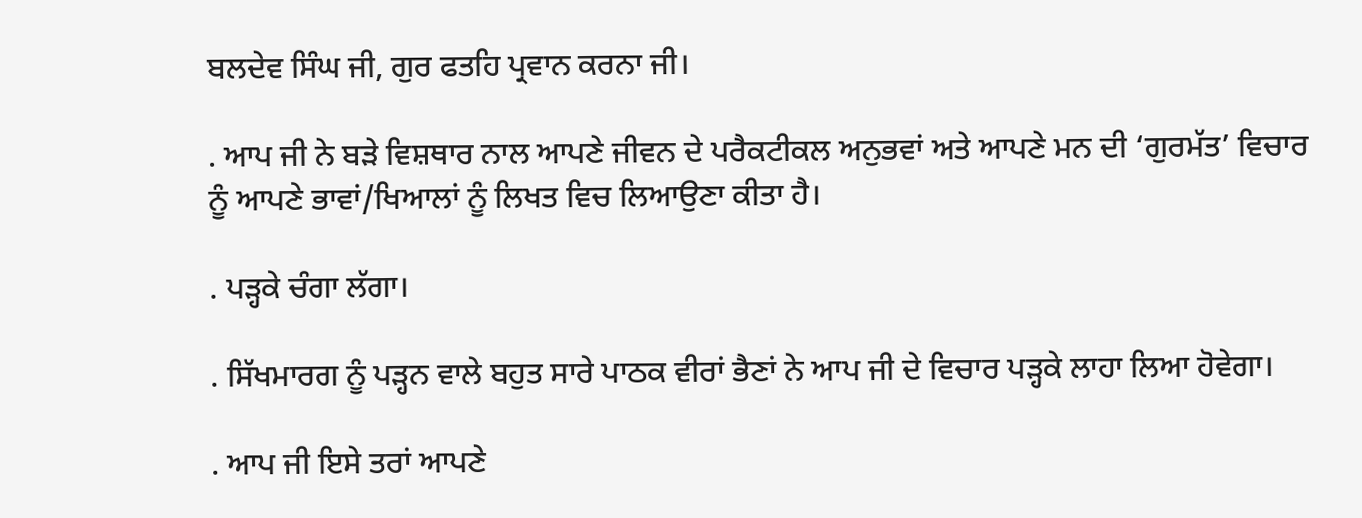ਬਲਦੇਵ ਸਿੰਘ ਜੀ, ਗੁਰ ਫਤਹਿ ਪ੍ਰਵਾਨ ਕਰਨਾ ਜੀ।

. ਆਪ ਜੀ ਨੇ ਬੜੇ ਵਿਸ਼ਥਾਰ ਨਾਲ ਆਪਣੇ ਜੀਵਨ ਦੇ ਪਰੈਕਟੀਕਲ ਅਨੁਭਵਾਂ ਅਤੇ ਆਪਣੇ ਮਨ ਦੀ ‘ਗੁਰਮੱਤ’ ਵਿਚਾਰ ਨੂੰ ਆਪਣੇ ਭਾਵਾਂ/ਖਿਆਲਾਂ ਨੂੰ ਲਿਖਤ ਵਿਚ ਲਿਆਉਣਾ ਕੀਤਾ ਹੈ।

. ਪੜ੍ਹਕੇ ਚੰਗਾ ਲੱਗਾ।

. ਸਿੱਖਮਾਰਗ ਨੂੰ ਪੜ੍ਹਨ ਵਾਲੇ ਬਹੁਤ ਸਾਰੇ ਪਾਠਕ ਵੀਰਾਂ ਭੈਣਾਂ ਨੇ ਆਪ ਜੀ ਦੇ ਵਿਚਾਰ ਪੜ੍ਹਕੇ ਲਾਹਾ ਲਿਆ ਹੋਵੇਗਾ।

. ਆਪ ਜੀ ਇਸੇ ਤਰਾਂ ਆਪਣੇ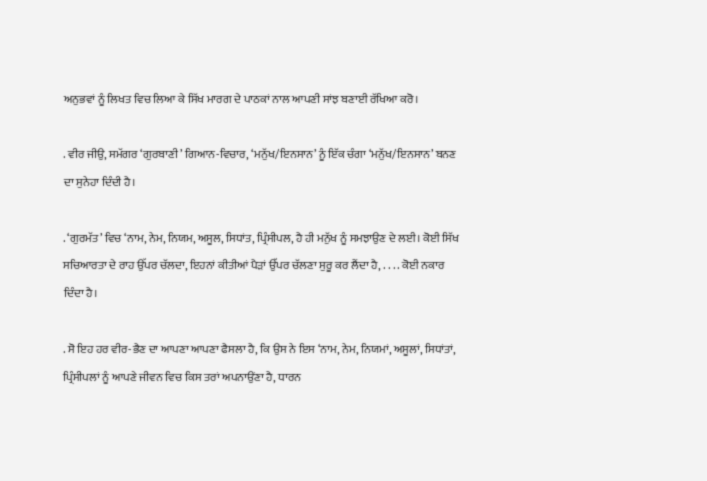ਅਨੁਭਵਾਂ ਨੂੰ ਲਿਖਤ ਵਿਚ ਲਿਆ ਕੇ ਸਿੱਖ ਮਾਰਗ ਦੇ ਪਾਠਕਾਂ ਨਾਲ ਆਪਣੀ ਸਾਂਝ ਬਣਾਈ ਰੱਖਿਆ ਕਰੋ।

. ਵੀਰ ਜੀਉ, ਸਮੱਗਰ ‘ਗੁਰਬਾਣੀ’ ਗਿਆਨ-ਵਿਚਾਰ, ‘ਮਨੁੱਖ/ਇਨਸਾਨ’ ਨੂੰ ਇੱਕ ਚੰਗਾ ‘ਮਨੁੱਖ/ਇਨਸਾਨ’ ਬਨਣ ਦਾ ਸੁਨੇਹਾ ਦਿੰਦੀ ਹੈ।

. ‘ਗੁਰਮੱਤ’ ਵਿਚ ‘ਨਾਮ, ਨੇਮ, ਨਿਯਮ, ਅਸੂਲ, ਸਿਧਾਂਤ, ਪ੍ਰਿੰਸੀਪਲ, ਹੈ ਹੀ ਮਨੁੱਖ ਨੂੰ ਸਮਝਾਉਣ ਦੇ ਲਈ। ਕੋਈ ਸਿੱਖ ਸਚਿਆਰਤਾ ਦੇ ਰਾਹ ਉੱਪਰ ਚੱਲਦਾ, ਇਹਨਾਂ ਕੀਤੀਆਂ ਪੈੜਾਂ ਉੱਪਰ ਚੱਲਣਾ ਸੁਰੂ ਕਰ ਲੈਂਦਾ ਹੈ, . . . . ਕੋਈ ਨਕਾਰ ਦਿੰਦਾ ਹੈ।

. ਸੋ ਇਹ ਹਰ ਵੀਰ-ਭੈਣ ਦਾ ਆਪਣਾ ਆਪਣਾ ਫੈਸਲਾ ਹੈ, ਕਿ ਉਸ ਨੇ ਇਸ ‘ਨਾਮ, ਨੇਮ, ਨਿਯਮਾਂ, ਅਸੂਲਾਂ, ਸਿਧਾਂਤਾਂ, ਪ੍ਰਿੰਸੀਪਲਾਂ ਨੂੰ ਆਪਣੇ ਜੀਵਨ ਵਿਚ ਕਿਸ ਤਰਾਂ ਅਪਨਾਉਂਣਾ ਹੈ, ਧਾਰਨ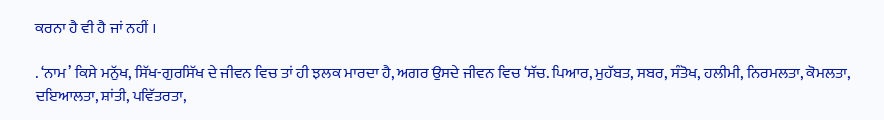ਕਰਨਾ ਹੈ ਵੀ ਹੈ ਜਾਂ ਨਹੀਂ ।

. ‘ਨਾਮ’ ਕਿਸੇ ਮਨੁੱਖ, ਸਿੱਖ-ਗੁਰਸਿੱਖ ਦੇ ਜੀਵਨ ਵਿਚ ਤਾਂ ਹੀ ਝਲਕ ਮਾਰਦਾ ਹੈ, ਅਗਰ ਉਸਦੇ ਜੀਵਨ ਵਿਚ ‘ਸੱਚ. ਪਿਆਰ, ਮੁਹੱਬਤ, ਸਬਰ, ਸੰਤੋਖ, ਹਲੀਮੀ, ਨਿਰਮਲਤਾ, ਕੋਮਲਤਾ, ਦਇਆਲਤਾ, ਸ਼ਾਂਤੀ, ਪਵਿੱਤਰਤਾ,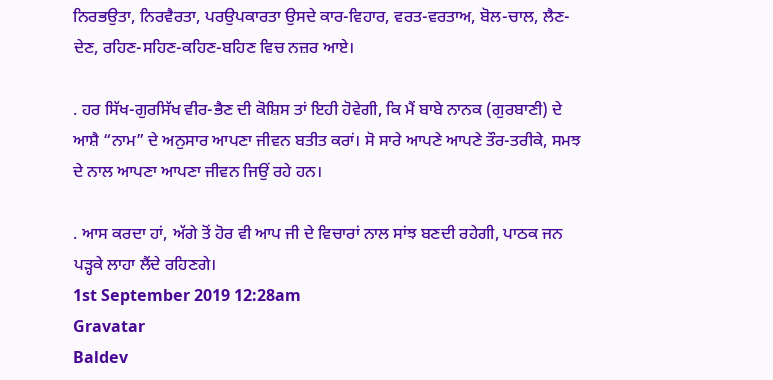ਨਿਰਭਉਤਾ, ਨਿਰਵੈਰਤਾ, ਪਰਉਪਕਾਰਤਾ ਉਸਦੇ ਕਾਰ-ਵਿਹਾਰ, ਵਰਤ-ਵਰਤਾਅ, ਬੋਲ-ਚਾਲ, ਲੈਣ-ਦੇਣ, ਰਹਿਣ-ਸਹਿਣ-ਕਹਿਣ-ਬਹਿਣ ਵਿਚ ਨਜ਼ਰ ਆਏ।

. ਹਰ ਸਿੱਖ-ਗੁਰਸਿੱਖ ਵੀਰ-ਭੈਣ ਦੀ ਕੋਸ਼ਿਸ ਤਾਂ ਇਹੀ ਹੋਵੇਗੀ, ਕਿ ਮੈਂ ਬਾਬੇ ਨਾਨਕ (ਗੁਰਬਾਣੀ) ਦੇ ਆਸ਼ੈ “ਨਾਮ” ਦੇ ਅਨੁਸਾਰ ਆਪਣਾ ਜੀਵਨ ਬਤੀਤ ਕਰਾਂ। ਸੋ ਸਾਰੇ ਆਪਣੇ ਆਪਣੇ ਤੌਰ-ਤਰੀਕੇ, ਸਮਝ ਦੇ ਨਾਲ ਆਪਣਾ ਆਪਣਾ ਜੀਵਨ ਜਿਉਂ ਰਹੇ ਹਨ।

. ਆਸ ਕਰਦਾ ਹਾਂ, ਅੱਗੇ ਤੋਂ ਹੋਰ ਵੀ ਆਪ ਜੀ ਦੇ ਵਿਚਾਰਾਂ ਨਾਲ ਸਾਂਝ ਬਣਦੀ ਰਹੇਗੀ, ਪਾਠਕ ਜਨ ਪੜ੍ਹਕੇ ਲਾਹਾ ਲੈਂਦੇ ਰਹਿਣਗੇ।
1st September 2019 12:28am
Gravatar
Baldev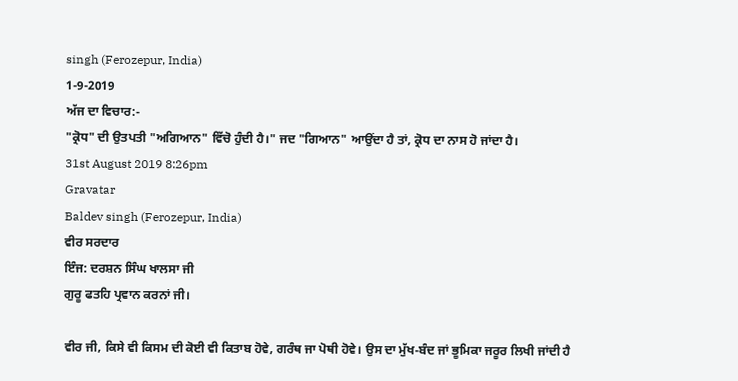singh (Ferozepur, India)
1-9-2019
ਅੱਜ ਦਾ ਵਿਚਾਰ:-
"ਕ੍ਰੋਧ" ਦੀ ਉਤਪਤੀ "ਅਗਿਆਨ" ਵਿੱਚੋ ਹੁੰਦੀ ਹੈ।" ਜਦ "ਗਿਆਨ" ਆਉਂਦਾ ਹੈ ਤਾਂ, ਕ੍ਰੋਧ ਦਾ ਨਾਸ ਹੋ ਜਾਂਦਾ ਹੈ।
31st August 2019 8:26pm
Gravatar
Baldev singh (Ferozepur, India)
ਵੀਰ ਸਰਦਾਰ
ਇੰਜ: ਦਰਸ਼ਨ ਸਿੰਘ ਖਾਲਸਾ ਜੀ
ਗੁਰੂ ਫਤਹਿ ਪ੍ਰਵਾਨ ਕਰਨਾਂ ਜੀ।

ਵੀਰ ਜੀ, ਕਿਸੇ ਵੀ ਕਿਸਮ ਦੀ ਕੋਈ ਵੀ ਕਿਤਾਬ ਹੋਵੇ, ਗਰੰਥ ਜਾ ਪੋਥੀ ਹੋਵੇ। ਉਸ ਦਾ ਮੁੱਖ-ਬੰਦ ਜਾਂ ਭੂਮਿਕਾ ਜਰੂਰ ਲਿਖੀ ਜਾਂਦੀ ਹੈ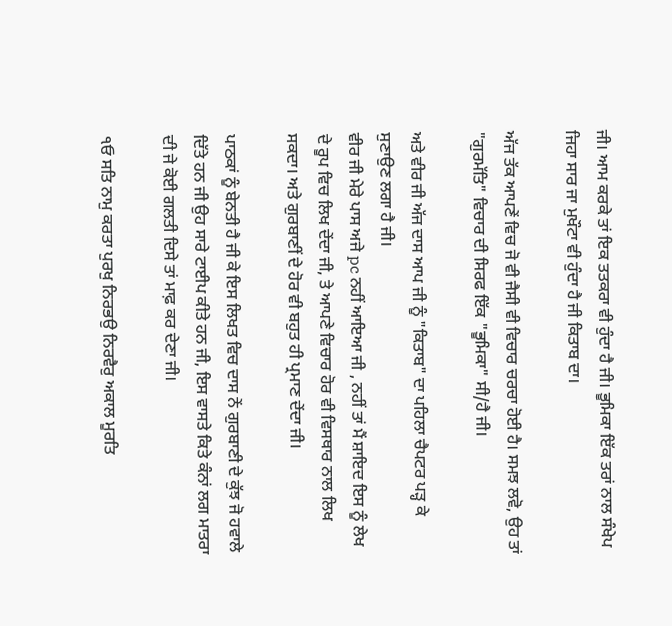ਜੀ। ਆਮ ਕਰਕੇ ਤਾਂ ਇਕ ਤਤਕਰਾ ਵੀ ਹੁੰਦਾ ਹੈ ਜੀ। ਭੂਮਿਕਾ ਇੱਕ ਤਰਾਂ ਨਾਲ ਸੰਖੇਪ ਜਿਹਾ ਸਾਰ ਜਾ ਮੁਖੌਟਾ ਵੀ ਹੁੰਦਾ ਹੈ ਜੀ ਕਿਤਾਬ ਦਾ।

ਅੱਜ ਤੱਕ ਆਪਣੇਂ ਵਿਚ ਜੋ ਵੀ ਜੈਸੀ ਵੀ ਵਿਚਾਰ ਚਰਚਾ ਹੋਈ ਹੈ। ਸਮਝ ਲਵੋ, ਉਹ ਤਾਂ "ਗੁਰਮੱਤਿ" ਵਿਚਾਰ ਦੀ ਸਿਰਫ ਇੱਕ "ਭੂਮਿਕਾ" ਸੀ/ਹੈ ਜੀ।

ਅਤੇ ਵੀਰ ਜੀ ਅੱਜ ਦਾਸ ਆਪ ਜੀ ਨੂੰ "ਕਿਤਾਬ" ਦਾ ਪਹਿਲਾ ਚੈਪਟਰ ਪੜ੍ਹ ਕੇ ਸੁਣਾਉਣ ਲਗਾ ਹੈ ਜੀ।
ਵੀਰ ਜੀ ਮੇਰੇ ਪਾਸ ਅਜੇ pc ਨਹੀਂ ਆਇਆ ਜੀ , ਨਹੀਂ ਤਾਂ ਮੈਂ ਸ਼ਾਇਦ ਇਸ ਨੂੰ ਲੇਖ ਦੇ ਰੂਪ ਵਿਚ ਲਿਖ ਦੇਂਦਾ ਜੀ, ਤੇ ਆਪਣੇ ਵਿਚਾਰ ਹੋਰ ਵੀ ਵਿਸਥਾਰ ਨਾਲ ਲਿਖ ਸਕਦਾ। ਅਤੇ ਗੁਰਬਾਣੀਂ ਦੇ ਹੋਰ ਵੀ ਬਹੁਤ ਹੀ ਪ੍ਰਮਾਣ ਦੇਂਦਾ ਜੀ।

ਪਾਠਕਾਂ ਨੂੰ ਬੇਨਤੀ ਹੈ ਜੀ ਕੇ ਇਸ ਲਿਖਤ ਵਿਚ ਦਾਸ ਨੇਂ ਗੁਰਬਾਣੀ ਦੇ ਕੁੱਝ ਜੋ ਹਵਾਲੇ ਦਿੱਤੇ ਹਨ ਜੀ ਉਹ ਸਾਰੇ ਟਾਈਪ ਕੀਤੇ ਹਨ ਜੀ, ਇਸ ਵਾਸਤੇ ਕਿਤੇ ਕੰਨਾਂ ਲਗ ਮਾਤਰਾ ਦੀ ਜੇ ਕੋਈ ਗਲਤੀ ਦਿਸੇ ਤਾਂ ਮਾਫ਼ ਕਰ ਦੇਣਾ ਜੀ।

੧ਓ ਸਤਿ ਨਾਮੁ ਕਰਤਾ ਪੁਰਖੁ ਨਿਰਭਉ ਨਿਰਵੈਰੁ ਅਕਾਲ ਮੂਰਤਿ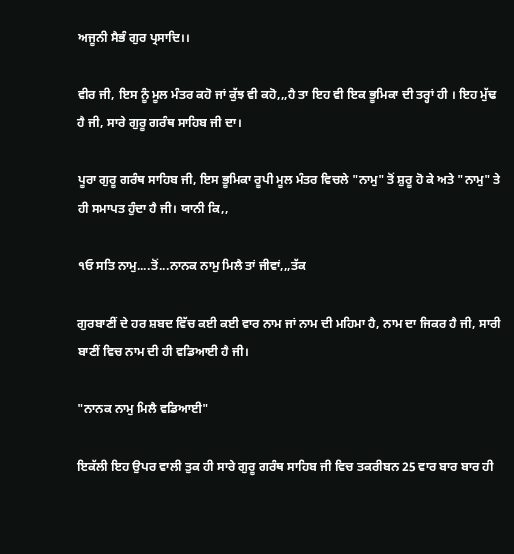ਅਜੂਨੀ ਸੈਭੰ ਗੁਰ ਪ੍ਰਸਾਦਿ।।

ਵੀਰ ਜੀ, ਇਸ ਨੂੰ ਮੂਲ ਮੰਤਰ ਕਹੋ ਜਾਂ ਕੁੱਝ ਵੀ ਕਹੋ,,,ਹੈ ਤਾ ਇਹ ਵੀ ਇਕ ਭੂਮਿਕਾ ਦੀ ਤਰ੍ਹਾਂ ਹੀ । ਇਹ ਮੁੱਢ ਹੈ ਜੀ, ਸਾਰੇ ਗੁਰੂ ਗਰੰਥ ਸਾਹਿਬ ਜੀ ਦਾ।

ਪੂਰਾ ਗੁਰੂ ਗਰੰਥ ਸਾਹਿਬ ਜੀ, ਇਸ ਭੂਮਿਕਾ ਰੂਪੀ ਮੂਲ ਮੰਤਰ ਵਿਚਲੇ "ਨਾਮੁ" ਤੋਂ ਸ਼ੁਰੂ ਹੋ ਕੇ ਅਤੇ "ਨਾਮੁ" ਤੇ ਹੀ ਸਮਾਪਤ ਹੁੰਦਾ ਹੈ ਜੀ। ਯਾਨੀ ਕਿ,,

੧ਓ ਸਤਿ ਨਾਮੁ....ਤੋਂ...ਨਾਨਕ ਨਾਮੁ ਮਿਲੈ ਤਾਂ ਜੀਵਾਂ,,,ਤੱਕ

ਗੁਰਬਾਣੀਂ ਦੇ ਹਰ ਸ਼ਬਦ ਵਿੱਚ ਕਈ ਕਈ ਵਾਰ ਨਾਮ ਜਾਂ ਨਾਮ ਦੀ ਮਹਿਮਾ ਹੈ, ਨਾਮ ਦਾ ਜਿਕਰ ਹੈ ਜੀ, ਸਾਰੀ ਬਾਣੀਂ ਵਿਚ ਨਾਮ ਦੀ ਹੀ ਵਡਿਆਈ ਹੈ ਜੀ।

"ਨਾਨਕ ਨਾਮੁ ਮਿਲੈ ਵਡਿਆਈ"

ਇਕੱਲੀ ਇਹ ਉਪਰ ਵਾਲੀ ਤੁਕ ਹੀ ਸਾਰੇ ਗੁਰੂ ਗਰੰਥ ਸਾਹਿਬ ਜੀ ਵਿਚ ਤਕਰੀਬਨ 25 ਵਾਰ ਬਾਰ ਬਾਰ ਹੀ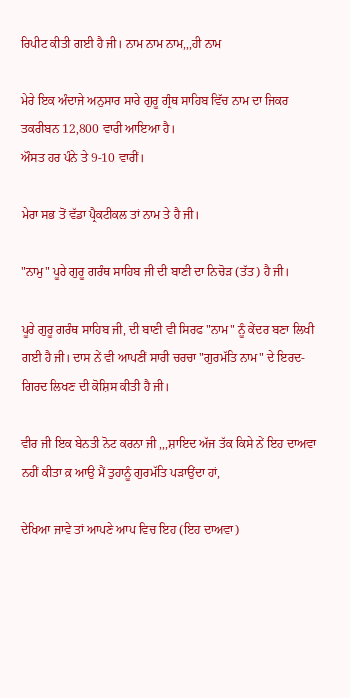ਰਿਪੀਟ ਕੀਤੀ ਗਈ ਹੈ ਜੀ। ਨਾਮ ਨਾਮ ਨਾਮ,,,ਹੀ ਨਾਮ

ਮੇਰੇ ਇਕ ਅੰਦਾਜੇ ਅਨੁਸਾਰ ਸਾਰੇ ਗੁਰੂ ਗ੍ਰੰਥ ਸਾਹਿਬ ਵਿੱਚ ਨਾਮ ਦਾ ਜਿਕਰ ਤਕਰੀਬਨ 12,800 ਵਾਰੀ ਆਇਆ ਹੈ।
ਔਸਤ ਹਰ ਪੰਨੇ ਤੇ 9-10 ਵਾਰੀਂ।

ਮੇਰਾ ਸਭ ਤੋਂ ਵੱਡਾ ਪ੍ਰੈਕਟੀਕਲ ਤਾਂ ਨਾਮ ਤੇ ਹੈ ਜੀ।

"ਨਾਮੁ" ਪੂਰੇ ਗੁਰੂ ਗਰੰਥ ਸਾਹਿਬ ਜੀ ਦੀ ਬਾਣੀ ਦਾ ਨਿਚੋੜ (ਤੱਤ) ਹੈ ਜੀ।

ਪੂਰੇ ਗੁਰੂ ਗਰੰਥ ਸਾਹਿਬ ਜੀ, ਦੀ ਬਾਣੀ ਵੀ ਸਿਰਫ "ਨਾਮ" ਨੂੰ ਕੇਂਦਰ ਬਣਾ ਲਿਖੀ ਗਈ ਹੈ ਜੀ। ਦਾਸ ਨੇਂ ਵੀ ਆਪਣੀਂ ਸਾਰੀ ਚਰਚਾ "ਗੁਰਮੱਤਿ ਨਾਮ" ਦੇ ਇਰਦ-ਗਿਰਦ ਲਿਖਣ ਦੀ ਕੋਸ਼ਿਸ ਕੀਤੀ ਹੈ ਜੀ।

ਵੀਰ ਜੀ ਇਕ ਬੇਨਤੀ ਨੋਟ ਕਰਨਾ ਜੀ ,,,ਸ਼ਾਇਦ ਅੱਜ ਤੱਕ ਕਿਸੇ ਨੇਂ ਇਹ ਦਾਅਵਾ ਨਹੀਂ ਕੀਤਾ ਕ਼ ਆਉ ਮੈਂ ਤੁਹਾਨੂੰ ਗੁਰਮੱਤਿ ਪੜਾਉਂਦਾ ਹਾਂ,

ਦੇਖਿਆ ਜਾਵੇ ਤਾਂ ਆਪਣੇ ਆਪ ਵਿਚ ਇਹ (ਇਹ ਦਾਅਵਾ)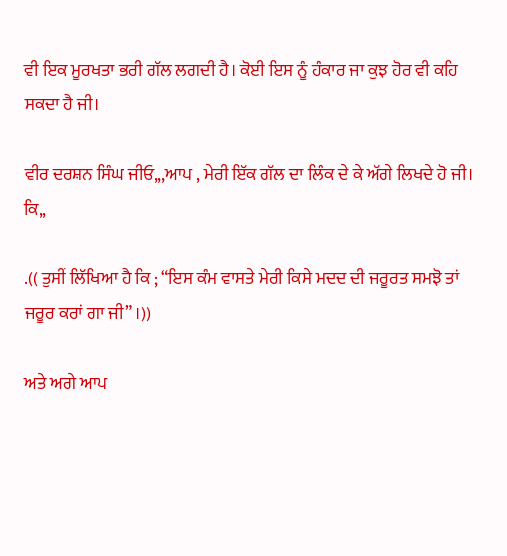ਵੀ ਇਕ ਮੂਰਖਤਾ ਭਰੀ ਗੱਲ ਲਗਦੀ ਹੈ। ਕੋਈ ਇਸ ਨੂੰ ਹੰਕਾਰ ਜਾ ਕੁਝ ਹੋਰ ਵੀ ਕਹਿ ਸਕਦਾ ਹੈ ਜੀ।

ਵੀਰ ਦਰਸ਼ਨ ਸਿੰਘ ਜੀਓ,,,ਆਪ , ਮੇਰੀ ਇੱਕ ਗੱਲ ਦਾ ਲਿੰਕ ਦੇ ਕੇ ਅੱਗੇ ਲਿਖਦੇ ਹੋ ਜੀ। ਕਿ,,

.(( ਤੁਸੀਂ ਲਿੱਖਿਆ ਹੈ ਕਿ ; “ਇਸ ਕੰਮ ਵਾਸਤੇ ਮੇਰੀ ਕਿਸੇ ਮਦਦ ਦੀ ਜਰੂਰਤ ਸਮਝੋ ਤਾਂ ਜਰੂਰ ਕਰਾਂ ਗਾ ਜੀ” ।))

ਅਤੇ ਅਗੇ ਆਪ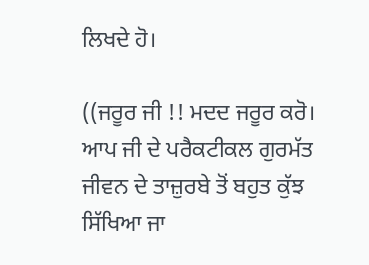ਲਿਖਦੇ ਹੋ।

((ਜਰੂਰ ਜੀ !! ਮਦਦ ਜਰੂਰ ਕਰੋ। ਆਪ ਜੀ ਦੇ ਪਰੈਕਟੀਕਲ ਗੁਰਮੱਤ ਜੀਵਨ ਦੇ ਤਾਜ਼ੁਰਬੇ ਤੋਂ ਬਹੁਤ ਕੁੱਝ ਸਿੱਖਿਆ ਜਾ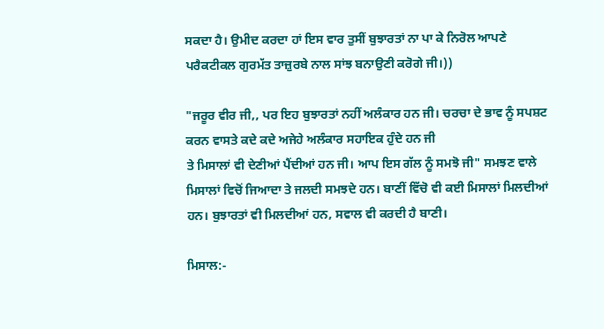ਸਕਦਾ ਹੈ। ਉਮੀਦ ਕਰਦਾ ਹਾਂ ਇਸ ਵਾਰ ਤੁਸੀਂ ਬੁਝਾਰਤਾਂ ਨਾ ਪਾ ਕੇ ਨਿਰੋਲ ਆਪਣੇ ਪਰੈਕਟੀਕਲ ਗੁਰਮੱਤ ਤਾਜ਼ੁਰਬੇ ਨਾਲ ਸਾਂਝ ਬਨਾਉਣੀ ਕਰੋਗੇ ਜੀ।))

"ਜਰੂਰ ਵੀਰ ਜੀ,, ਪਰ ਇਹ ਬੁਝਾਰਤਾਂ ਨਹੀਂ ਅਲੰਕਾਰ ਹਨ ਜੀ। ਚਰਚਾ ਦੇ ਭਾਵ ਨੂੰ ਸਪਸ਼ਟ ਕਰਨ ਵਾਸਤੇ ਕਦੇ ਕਦੇ ਅਜੇਹੇ ਅਲੰਕਾਰ ਸਹਾਇਕ ਹੁੰਦੇ ਹਨ ਜੀ
ਤੇ ਮਿਸਾਲਾਂ ਵੀ ਦੇਣੀਆਂ ਪੈਂਦੀਆਂ ਹਨ ਜੀ। ਆਪ ਇਸ ਗੱਲ ਨੂੰ ਸਮਝੋ ਜੀ" ਸਮਝਣ ਵਾਲੇ ਮਿਸਾਲਾਂ ਵਿਚੋਂ ਜਿਆਦਾ ਤੇ ਜਲਦੀ ਸਮਝਦੇ ਹਨ। ਬਾਣੀਂ ਵਿੱਚੋ ਵੀ ਕਈ ਮਿਸਾਲਾਂ ਮਿਲਦੀਆਂ ਹਨ। ਬੁਝਾਰਤਾਂ ਵੀ ਮਿਲਦੀਆਂ ਹਨ, ਸਵਾਲ ਵੀ ਕਰਦੀ ਹੈ ਬਾਣੀ।

ਮਿਸਾਲ:-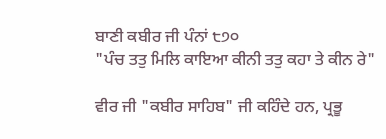ਬਾਣੀ ਕਬੀਰ ਜੀ ਪੰਨਾਂ ੮੭੦
"ਪੰਚ ਤਤੁ ਮਿਲਿ ਕਾਇਆ ਕੀਨੀ ਤਤੁ ਕਹਾ ਤੇ ਕੀਨ ਰੇ"

ਵੀਰ ਜੀ "ਕਬੀਰ ਸਾਹਿਬ" ਜੀ ਕਹਿੰਦੇ ਹਨ, ਪ੍ਰਭੂ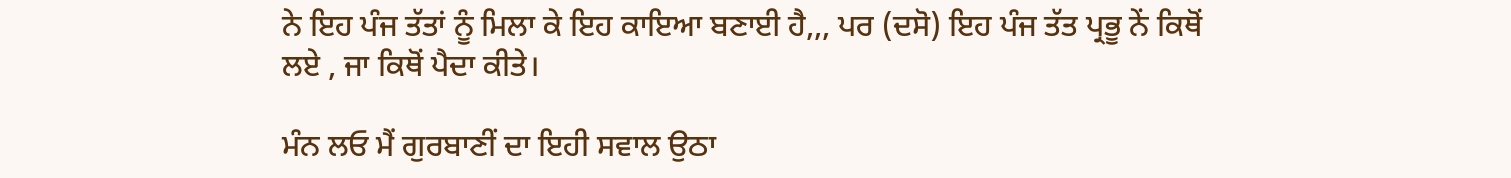ਨੇ ਇਹ ਪੰਜ ਤੱਤਾਂ ਨੂੰ ਮਿਲਾ ਕੇ ਇਹ ਕਾਇਆ ਬਣਾਈ ਹੈ,,, ਪਰ (ਦਸੋ) ਇਹ ਪੰਜ ਤੱਤ ਪ੍ਰਭੂ ਨੇਂ ਕਿਥੋਂ ਲਏ , ਜਾ ਕਿਥੋਂ ਪੈਦਾ ਕੀਤੇ।

ਮੰਨ ਲਓ ਮੈਂ ਗੁਰਬਾਣੀਂ ਦਾ ਇਹੀ ਸਵਾਲ ਉਠਾ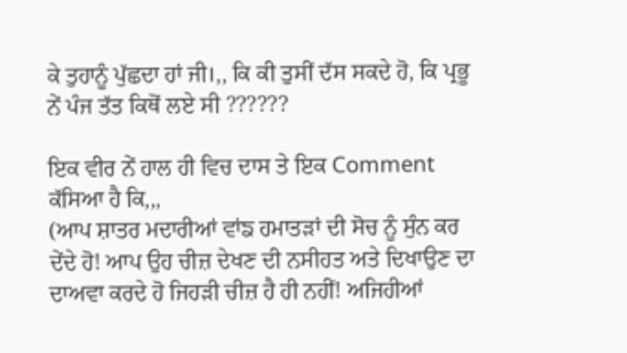ਕੇ ਤੁਹਾਨੂੰ ਪੁੱਛਦਾ ਹਾਂ ਜੀ।,, ਕਿ ਕੀ ਤੁਸੀਂ ਦੱਸ ਸਕਦੇ ਹੋ, ਕਿ ਪ੍ਰਭੂ ਨੇਂ ਪੰਜ ਤੱਤ ਕਿਥੋਂ ਲਏ ਸੀ ??????

ਇਕ ਵੀਰ ਨੇਂ ਹਾਲ ਹੀ ਵਿਚ ਦਾਸ ਤੇ ਇਕ Comment ਕੱਸਿਆ ਹੈ ਕਿ,,,
(ਆਪ ਸ਼ਾਤਰ ਮਦਾਰੀਆਂ ਵਾਂਙ ਹਮਾਤੜਾਂ ਦੀ ਸੋਚ ਨੂੰ ਸੁੰਨ ਕਰ ਦੇਂਦੇ ਹੋ! ਆਪ ਉਹ ਚੀਜ਼ ਦੇਖਣ ਦੀ ਨਸੀਹਤ ਅਤੇ ਦਿਖਾਉਣ ਦਾ ਦਾਅਵਾ ਕਰਦੇ ਹੋ ਜਿਹੜੀ ਚੀਜ਼ ਹੈ ਹੀ ਨਹੀਂ! ਅਜਿਹੀਆਂ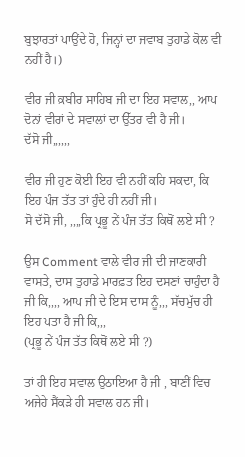ਬੁਝਾਰਤਾਂ ਪਾਉਂਦੇ ਹੋ, ਜਿਨ੍ਹਾਂ ਦਾ ਜਵਾਬ ਤੁਹਾਡੇ ਕੋਲ ਵੀ ਨਹੀਂ ਹੈ।)

ਵੀਰ ਜੀ ਕ਼ਬੀਰ ਸਾਹਿਬ ਜੀ ਦਾ ਇਹ ਸਵਾਲ,, ਆਪ ਦੋਨਾਂ ਵੀਰਾਂ ਦੇ ਸਵਾਲਾਂ ਦਾ ਉੱਤਰ ਵੀ ਹੈ ਜੀ।
ਦੱਸੋ ਜੀ,,,,,,

ਵੀਰ ਜੀ ਹੁਣ ਕੋਈ ਇਹ ਵੀ ਨਹੀਂ ਕਹਿ ਸਕਦਾ, ਕਿ ਇਹ ਪੰਜ ਤੱਤ ਤਾਂ ਹੁੰਦੇ ਹੀ ਨਹੀਂ ਜੀ।
ਸੋ ਦੱਸੋ ਜੀ, ,,,,ਕਿ ਪ੍ਰਭੂ ਨੇਂ ਪੰਜ ਤੱਤ ਕਿਥੋਂ ਲਏ ਸੀ ?

ਉਸ Comment ਵਾਲੇ ਵੀਰ ਜੀ ਦੀ ਜਾਣਕਾਰੀ ਵਾਸਤੇ, ਦਾਸ ਤੁਹਾਡੇ ਮਾਰਫ਼ਤ ਇਹ ਦਸਣਾਂ ਚਾਹੁੰਦਾ ਹੈ ਜੀ ਕਿ,,,, ਆਪ ਜੀ ਦੇ ਇਸ ਦਾਸ ਨੂੰ,,, ਸੱਚਮੁੱਚ ਹੀ ਇਹ ਪਤਾ ਹੈ ਜੀ ਕਿ,,,
(ਪ੍ਰਭੂ ਨੇਂ ਪੰਜ ਤੱਤ ਕਿਥੋਂ ਲਏ ਸੀ ?)

ਤਾਂ ਹੀ ਇਹ ਸਵਾਲ ਉਠਾਇਆ ਹੈ ਜੀ , ਬਾਣੀਂ ਵਿਚ ਅਜੇਹੇ ਸੈਂਕੜੇ ਹੀ ਸਵਾਲ ਹਨ ਜੀ।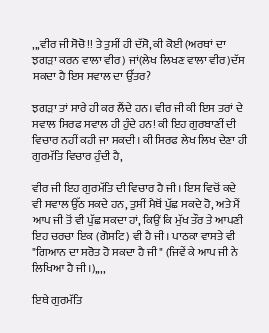,,,ਵੀਰ ਜੀ ਸੋਚੋ!! ਤੇ ਤੁਸੀਂ ਹੀ ਦੱਸੋ, ਕੀ ਕੋਈ (ਅਰਥਾਂ ਦਾ ਝਗੜਾ ਕਰਨ ਵਾਲਾ ਵੀਰ) ਜਾਂ(ਲੇਖ ਲਿਖਣ ਵਾਲਾ ਵੀਰ)ਦੱਸ ਸਕਦਾ ਹੈ ਇਸ ਸਵਾਲ ਦਾ ਉੱਤਰ?

ਝਗੜਾ ਤਾਂ ਸਾਰੇ ਹੀ ਕਰ ਲੈਂਦੇ ਹਨ। ਵੀਰ ਜੀ ਕੀ ਇਸ ਤਰਾਂ ਦੇ ਸਵਾਲ ਸਿਰਫ ਸਵਾਲ ਹੀ ਹੁੰਦੇ ਹਨ! ਕੀ ਇਹ ਗੁਰਬਾਣੀਂ ਦੀ ਵਿਚਾਰ ਨਹੀਂ ਕਹੀ ਜਾ ਸਕਦੀ। ਕੀ ਸਿਰਫ ਲੇਖ ਲਿਖ ਦੇਣਾ ਹੀ ਗੁਰਮੱਤਿ ਵਿਚਾਰ ਹੁੰਦੀ ਹੈ,

ਵੀਰ ਜੀ ਇਹ ਗੁਰਮੱਤਿ ਦੀ ਵਿਚਾਰ ਹੈ ਜੀ। ਇਸ ਵਿਚੋਂ ਕਦੇ ਵੀ ਸਵਾਲ ਉੱਠ ਸਕਦੇ ਹਨ, ਤੁਸੀਂ ਮੈਥੋਂ ਪੁੱਛ ਸਕਦੇ ਹੋ, ਅਤੇ ਮੈਂ ਆਪ ਜੀ ਤੋਂ ਵੀ ਪੁੱਛ ਸਕਦਾ ਹਾਂ, ਕਿਉਂ ਕਿ ਮੁੱਖ ਤੌਰ ਤੇ ਆਪਣੀ ਇਹ ਚਰਚਾ ਇਕ (ਗੋਸਟਿ) ਵੀ ਹੈ ਜੀ। ਪਾਠਕਾ ਵਾਸਤੇ ਵੀ "ਗਿਆਨ ਦਾ ਸਰੋਤ ਹੋ ਸਕਦਾ ਹੈ ਜੀ" (ਜਿਵੇਂ ਕੇ ਆਪ ਜੀ ਨੇ ਲਿਖਿਆ ਹੈ ਜੀ।),,,,

ਇਥੇ ਗੁਰਮੱਤਿ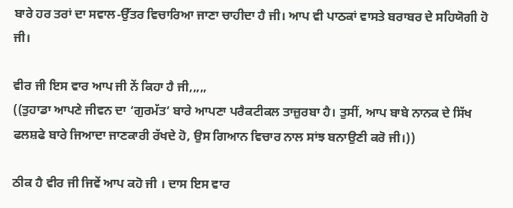ਬਾਰੇ ਹਰ ਤਰਾਂ ਦਾ ਸਵਾਲ-ਉੱਤਰ ਵਿਚਾਰਿਆ ਜਾਣਾ ਚਾਹੀਦਾ ਹੈ ਜੀ। ਆਪ ਵੀ ਪਾਠਕਾਂ ਵਾਸਤੇ ਬਰਾਬਰ ਦੇ ਸਹਿਯੋਗੀ ਹੋ ਜੀ।

ਵੀਰ ਜੀ ਇਸ ਵਾਰ ਆਪ ਜੀ ਨੇਂ ਕਿਹਾ ਹੈ ਜੀ,,,,,
((ਤੁਹਾਡਾ ਆਪਣੇ ਜੀਵਨ ਦਾ ‘ਗੁਰਮੱਤ’ ਬਾਰੇ ਆਪਣਾ ਪਰੈਕਟੀਕਲ ਤਾਜ਼ੁਰਬਾ ਹੈ। ਤੁਸੀਂ, ਆਪ ਬਾਬੇ ਨਾਨਕ ਦੇ ਸਿੱਖ ਫਲਸ਼ਫੇ ਬਾਰੇ ਜਿਆਦਾ ਜਾਣਕਾਰੀ ਰੱਖਦੇ ਹੋ, ਉਸ ਗਿਆਨ ਵਿਚਾਰ ਨਾਲ ਸਾਂਝ ਬਨਾਉਣੀ ਕਰੋ ਜੀ।))

ਠੀਕ ਹੈ ਵੀਰ ਜੀ ਜਿਵੇਂ ਆਪ ਕਹੋ ਜੀ । ਦਾਸ ਇਸ ਵਾਰ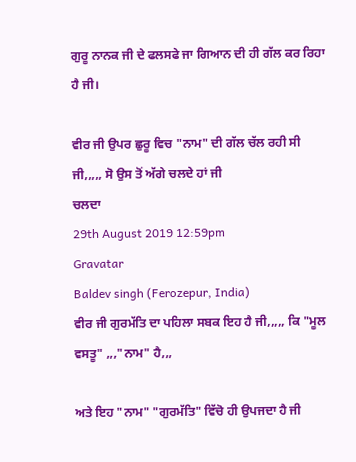ਗੁਰੂ ਨਾਨਕ ਜੀ ਦੇ ਫਲਸਫੇ ਜਾ ਗਿਆਨ ਦੀ ਹੀ ਗੱਲ ਕਰ ਰਿਹਾ ਹੈ ਜੀ।

ਵੀਰ ਜੀ ਉਪਰ ਛੁਰੂ ਵਿਚ "ਨਾਮ" ਦੀ ਗੱਲ ਚੱਲ ਰਹੀ ਸੀ ਜੀ,,,,, ਸੋ ਉਸ ਤੋਂ ਅੱਗੇ ਚਲਦੇ ਹਾਂ ਜੀ
ਚਲਦਾ
29th August 2019 12:59pm
Gravatar
Baldev singh (Ferozepur, India)
ਵੀਰ ਜੀ ਗੁਰਮੱਤਿ ਦਾ ਪਹਿਲਾ ਸਬਕ ਇਹ ਹੈ ਜੀ,,,,, ਕਿ "ਮੂਲ ਵਸਤੂ" ,,,"ਨਾਮ" ਹੈ,,,

ਅਤੇ ਇਹ "ਨਾਮ" "ਗੁਰਮੱਤਿ" ਵਿੱਚੋ ਹੀ ਉਪਜਦਾ ਹੈ ਜੀ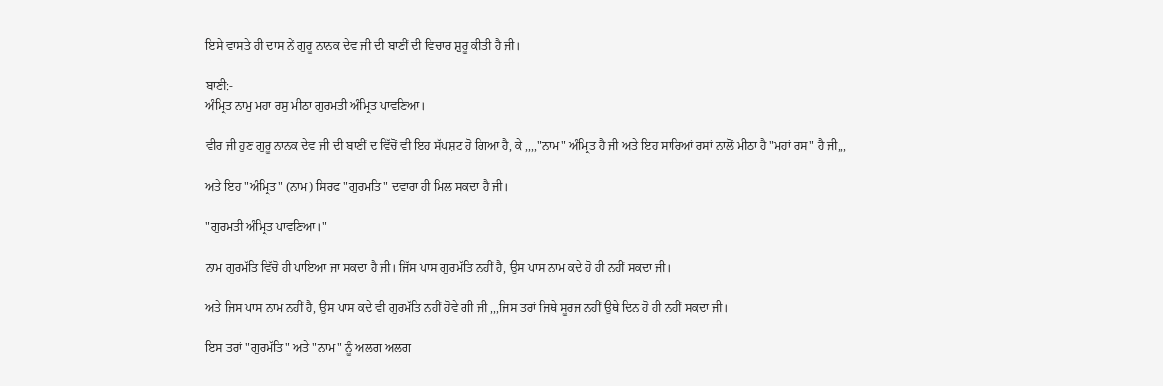ਇਸੇ ਵਾਸਤੇ ਹੀ ਦਾਸ ਨੇਂ ਗੁਰੂ ਨਾਨਕ ਦੇਵ ਜੀ ਦੀ ਬਾਣੀਂ ਦੀ ਵਿਚਾਰ ਸ਼ੁਰੂ ਕੀਤੀ ਹੈ ਜੀ।

ਬਾਣੀ:-
ਅੰਮ੍ਰਿਤ ਨਾਮੁ ਮਹਾ ਰਸੁ ਮੀਠਾ ਗੁਰਮਤੀ ਅੰਮ੍ਰਿਤ ਪਾਵਣਿਆ।

ਵੀਰ ਜੀ ਹੁਣ ਗੁਰੂ ਨਾਨਕ ਦੇਵ ਜੀ ਦੀ ਬਾਣੀਂ ਦ ਵਿੱਚੋਂ ਵੀ ਇਹ ਸੱਪਸ਼ਟ ਹੋ ਗਿਆ ਹੈ, ਕੇ ,,,,"ਨਾਮ" ਅੰਮ੍ਰਿਤ ਹੈ ਜੀ ਅਤੇ ਇਹ ਸਾਰਿਆਂ ਰਸਾਂ ਨਾਲੋਂ ਮੀਠਾ ਹੈ "ਮਹਾਂ ਰਸ" ਹੈ ਜੀ,,,

ਅਤੇ ਇਹ "ਅੰਮ੍ਰਿਤ" (ਨਾਮ) ਸਿਰਫ "ਗੁਰਮਤਿ" ਦਵਾਰਾ ਹੀ ਮਿਲ ਸਕਦਾ ਹੈ ਜੀ।

"ਗੁਰਮਤੀ ਅੰਮ੍ਰਿਤ ਪਾਵਣਿਆ।"

ਨਾਮ ਗੁਰਮੱਤਿ ਵਿੱਚੋ ਹੀ ਪਾਇਆ ਜਾ ਸਕਦਾ ਹੈ ਜੀ। ਜਿੱਸ ਪਾਸ ਗੁਰਮੱਤਿ ਨਹੀਂ ਹੈ, ਉਸ ਪਾਸ ਨਾਮ ਕਦੇ ਹੋ ਹੀ ਨਹੀਂ ਸਕਦਾ ਜੀ।

ਅਤੇ ਜਿਸ ਪਾਸ ਨਾਮ ਨਹੀਂ ਹੈ, ਉਸ ਪਾਸ ਕਦੇ ਵੀ ਗੁਰਮੱਤਿ ਨਹੀਂ ਹੋਵੇ ਗੀ ਜੀ ,,,ਜਿਸ ਤਰਾਂ ਜਿਥੇ ਸੂਰਜ ਨਹੀਂ ਉਥੇ ਦਿਨ ਹੋ ਹੀ ਨਹੀਂ ਸਕਦਾ ਜੀ।

ਇਸ ਤਰਾਂ "ਗੁਰਮੱਤਿ" ਅਤੇ "ਨਾਮ" ਨੂੰ ਅਲਗ ਅਲਗ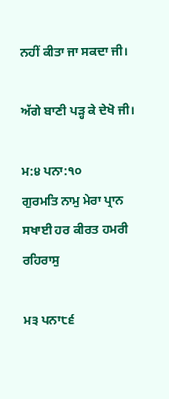ਨਹੀਂ ਕੀਤਾ ਜਾ ਸਕਦਾ ਜੀ।

ਅੱਗੇ ਬਾਣੀ ਪੜ੍ਹ ਕੇ ਦੇਖੋ ਜੀ।

ਮ:੪ ਪਨਾ:੧੦
ਗੁਰਮਤਿ ਨਾਮੁ ਮੇਰਾ ਪ੍ਰਾਨ ਸਖਾਈ ਹਰ ਕੀਰਤ ਹਮਰੀ ਰਹਿਰਾਸੁ

ਮ੩ ਪਨਾ੮੬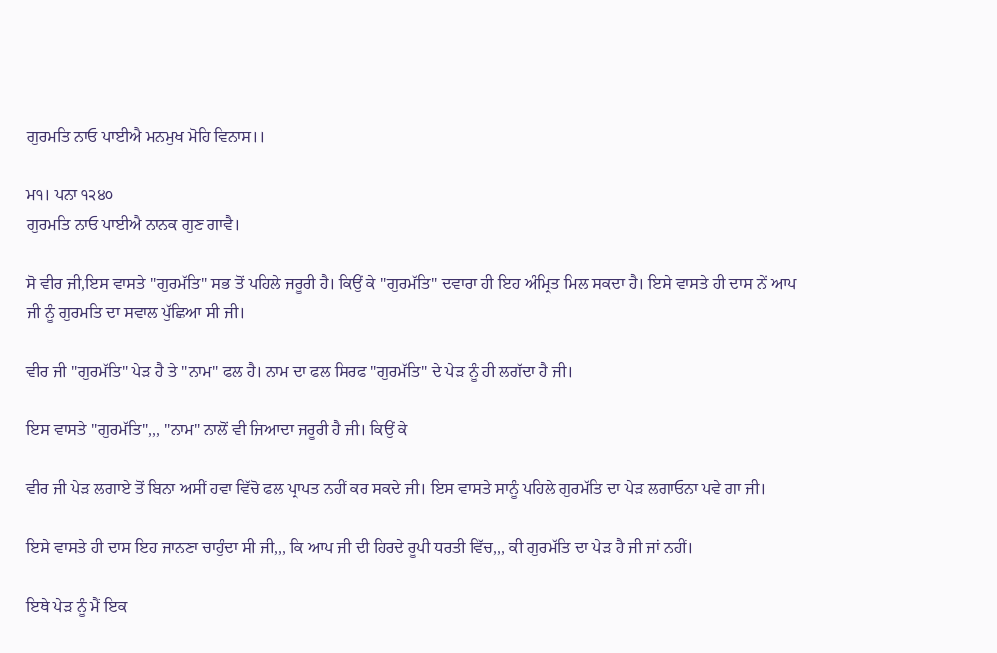ਗੁਰਮਤਿ ਨਾਓ ਪਾਈਐ ਮਨਮੁਖ ਮੋਹਿ ਵਿਨਾਸ।।

ਮ੧। ਪਨਾ ੧੨੪੦
ਗੁਰਮਤਿ ਨਾਓ ਪਾਈਐ ਨਾਨਕ ਗੁਣ ਗਾਵੈ।

ਸੋ ਵੀਰ ਜੀ,ਇਸ ਵਾਸਤੇ "ਗੁਰਮੱਤਿ" ਸਭ ਤੋਂ ਪਹਿਲੇ ਜਰੂਰੀ ਹੈ। ਕਿਉਂ ਕੇ "ਗੁਰਮੱਤਿ" ਦਵਾਰਾ ਹੀ ਇਹ ਅੰਮ੍ਰਿਤ ਮਿਲ ਸਕਦਾ ਹੈ। ਇਸੇ ਵਾਸਤੇ ਹੀ ਦਾਸ ਨੇਂ ਆਪ ਜੀ ਨੂੰ ਗੁਰਮਤਿ ਦਾ ਸਵਾਲ ਪੁੱਛਿਆ ਸੀ ਜੀ।

ਵੀਰ ਜੀ "ਗੁਰਮੱਤਿ" ਪੇੜ ਹੈ ਤੇ "ਨਾਮ" ਫਲ ਹੈ। ਨਾਮ ਦਾ ਫਲ ਸਿਰਫ "ਗੁਰਮੱਤਿ" ਦੇ ਪੇੜ ਨੂੰ ਹੀ ਲਗੱਦਾ ਹੈ ਜੀ।

ਇਸ ਵਾਸਤੇ "ਗੁਰਮੱਤਿ",,, "ਨਾਮ" ਨਾਲੋਂ ਵੀ ਜਿਆਦਾ ਜਰੂਰੀ ਹੈ ਜੀ। ਕਿਉਂ ਕੇ

ਵੀਰ ਜੀ ਪੇੜ ਲਗਾਏ ਤੋਂ ਬਿਨਾ ਅਸੀਂ ਹਵਾ ਵਿੱਚੋ ਫਲ ਪ੍ਰਾਪਤ ਨਹੀਂ ਕਰ ਸਕਦੇ ਜੀ। ਇਸ ਵਾਸਤੇ ਸਾਨੂੰ ਪਹਿਲੇ ਗੁਰਮੱਤਿ ਦਾ ਪੇੜ ਲਗਾਓਨਾ ਪਵੇ ਗਾ ਜੀ।

ਇਸੇ ਵਾਸਤੇ ਹੀ ਦਾਸ ਇਹ ਜਾਨਣਾ ਚਾਹੁੰਦਾ ਸੀ ਜੀ,,, ਕਿ ਆਪ ਜੀ ਦੀ ਹਿਰਦੇ ਰੂਪੀ ਧਰਤੀ ਵਿੱਚ,,, ਕੀ ਗੁਰਮੱਤਿ ਦਾ ਪੇੜ ਹੈ ਜੀ ਜਾਂ ਨਹੀਂ।

ਇਥੇ ਪੇੜ ਨੂੰ ਮੈਂ ਇਕ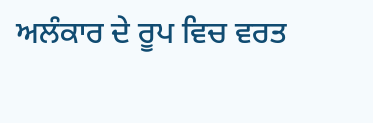ਅਲੰਕਾਰ ਦੇ ਰੂਪ ਵਿਚ ਵਰਤ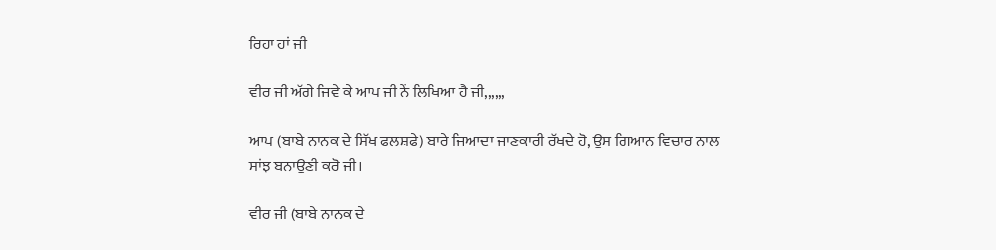ਰਿਹਾ ਹਾਂ ਜੀ

ਵੀਰ ਜੀ ਅੱਗੇ ਜਿਵੇ ਕੇ ਆਪ ਜੀ ਨੇਂ ਲਿਖਿਆ ਹੈ ਜੀ,,,,,,

ਆਪ (ਬਾਬੇ ਨਾਨਕ ਦੇ ਸਿੱਖ ਫਲਸ਼ਫੇ) ਬਾਰੇ ਜਿਆਦਾ ਜਾਣਕਾਰੀ ਰੱਖਦੇ ਹੋ, ਉਸ ਗਿਆਨ ਵਿਚਾਰ ਨਾਲ ਸਾਂਝ ਬਨਾਉਣੀ ਕਰੋ ਜੀ।

ਵੀਰ ਜੀ (ਬਾਬੇ ਨਾਨਕ ਦੇ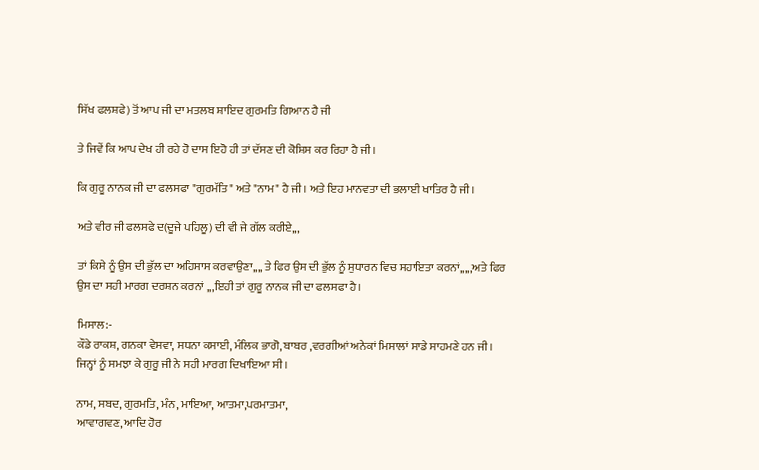ਸਿੱਖ ਫਲਸ਼ਫੇ) ਤੋਂ ਆਪ ਜੀ ਦਾ ਮਤਲਬ ਸ਼ਾਇਦ ਗੁਰਮਤਿ ਗਿਆਨ ਹੈ ਜੀ

ਤੇ ਜਿਵੇਂ ਕਿ ਆਪ ਦੇਖ ਹੀ ਰਹੇ ਹੋ ਦਾਸ ਇਹੋ ਹੀ ਤਾਂ ਦੱਸਣ ਦੀ ਕੋਸ਼ਿਸ ਕਰ ਰਿਹਾ ਹੈ ਜੀ।

ਕਿ ਗੁਰੂ ਨਾਨਕ ਜੀ ਦਾ ਫਲਸਫਾ "ਗੁਰਮੱਤਿ" ਅਤੇ "ਨਾਮ" ਹੈ ਜੀ। ਅਤੇ ਇਹ ਮਾਨਵਤਾ ਦੀ ਭਲਾਈ ਖਾਤਿਰ ਹੈ ਜੀ।

ਅਤੇ ਵੀਰ ਜੀ ਫਲਸਫੇ ਦ(ਦੂਜੇ ਪਹਿਲੂ) ਦੀ ਵੀ ਜੇ ਗੱਲ ਕਰੀਏ,,,

ਤਾਂ ਕਿਸੇ ਨੂੰ ਉਸ ਦੀ ਭੁੱਲ ਦਾ ਅਹਿਸਾਸ ਕਰਵਾਉਣਾ,,,, ਤੇ ਫਿਰ ਉਸ ਦੀ ਭੁੱਲ ਨੂੰ ਸੁਧਾਰਨ ਵਿਚ ਸਹਾਇਤਾ ਕਰਨਾਂ,,,,,ਅਤੇ ਫਿਰ ਉਸ ਦਾ ਸਹੀ ਮਾਰਗ ਦਰਸ਼ਨ ਕਰਨਾਂ ,,,ਇਹੀ ਤਾਂ ਗੁਰੂ ਨਾਨਕ ਜੀ ਦਾ ਫਲਸਫਾ ਹੈ।

ਮਿਸਾਲ:-
ਕੌਡੇ ਰਾਕਸ਼, ਗਨਕਾ ਵੇਸਵਾ, ਸਧਨਾ ਕਸਾਈ, ਮੰਲਿਕ ਭਾਗੋ, ਬਾਬਰ ,ਵਰਗੀਆਂ ਅਨੇਕਾਂ ਮਿਸਾਲਾਂ ਸਾਡੇ ਸਾਹਮਣੇ ਹਨ ਜੀ। ਜਿਨ੍ਹਾਂ ਨੂੰ ਸਮਝਾ ਕੇ ਗੁਰੂ ਜੀ ਨੇ ਸਹੀ ਮਾਰਗ ਦਿਖਾਇਆ ਸੀ।

ਨਾਮ, ਸਬਦ, ਗੁਰਮਤਿ, ਮੰਨ, ਮਾਇਆ, ਆਤਮਾ,ਪਰਮਾਤਮਾ,
ਆਵਾਗਵਣ, ਆਦਿ ਹੋਰ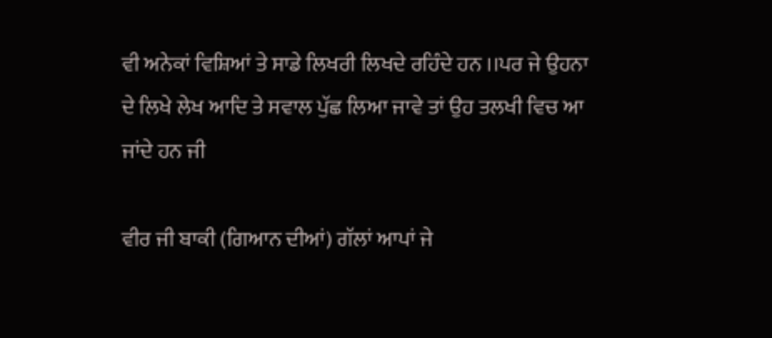ਵੀ ਅਨੇਕਾਂ ਵਿਸ਼ਿਆਂ ਤੇ ਸਾਡੇ ਲਿਖਰੀ ਲਿਖਦੇ ਰਹਿੰਦੇ ਹਨ ।।ਪਰ ਜੇ ਉਹਨਾ ਦੇ ਲਿਖੇ ਲੇਖ ਆਦਿ ਤੇ ਸਵਾਲ ਪੁੱਛ ਲਿਆ ਜਾਵੇ ਤਾਂ ਉਹ ਤਲਖੀ ਵਿਚ ਆ ਜਾਂਦੇ ਹਨ ਜੀ

ਵੀਰ ਜੀ ਬਾਕੀ (ਗਿਆਨ ਦੀਆਂ) ਗੱਲਾਂ ਆਪਾਂ ਜੇ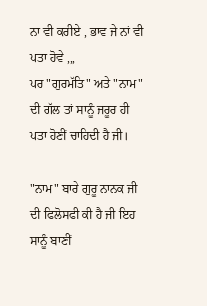ਨਾ ਵੀ ਕਰੀਏ , ਭਾਵ ਜੇ ਨਾਂ ਵੀ ਪਤਾ ਹੋਵੇ ,,,
ਪਰ "ਗੁਰਮੱਤਿ" ਅਤੇ "ਨਾਮ" ਦੀ ਗੱਲ ਤਾਂ ਸਾਨੂੰ ਜਰੂਰ ਹੀ ਪਤਾ ਹੋਣੀਂ ਚਾਹਿਦੀ ਹੈ ਜੀ।

"ਨਾਮ" ਬਾਰੇ ਗੁਰੂ ਨਾਨਕ ਜੀ ਦੀ ਫਿਲੋਸਫੀ ਕੀ ਹੈ ਜੀ ਇਹ ਸਾਨੂੰ ਬਾਣੀਂ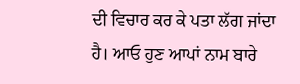ਦੀ ਵਿਚਾਰ ਕਰ ਕੇ ਪਤਾ ਲੱਗ ਜਾਂਦਾ ਹੈ। ਆਓ ਹੁਣ ਆਪਾਂ ਨਾਮ ਬਾਰੇ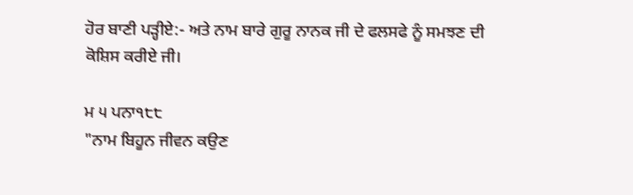ਹੋਰ ਬਾਣੀ ਪੜ੍ਹੀਏ:- ਅਤੇ ਨਾਮ ਬਾਰੇ ਗੁਰੂ ਨਾਨਕ ਜੀ ਦੇ ਫਲਸਫੇ ਨੂੰ ਸਮਝਣ ਦੀ ਕੋਸ਼ਿਸ ਕਰੀਏ ਜੀ।

ਮ ੫ ਪਨਾ੧੮੮
"ਨਾਮ ਬਿਹੂਨ ਜੀਵਨ ਕਉਣ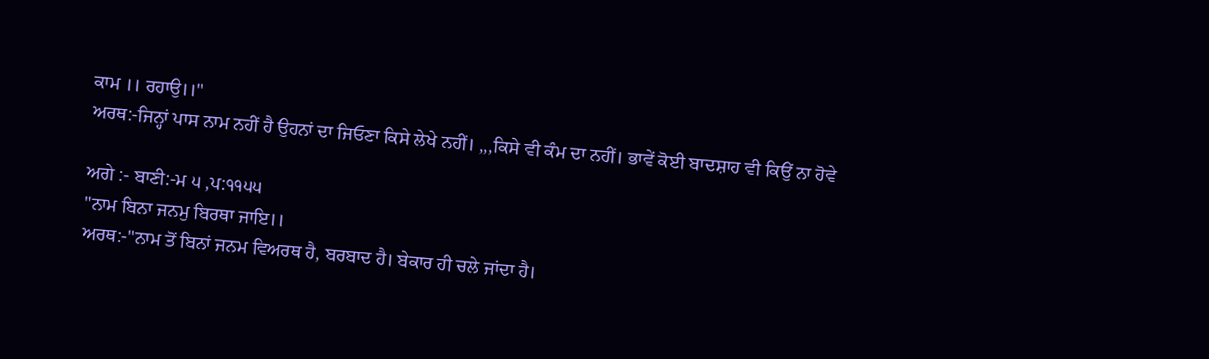ਕਾਮ ।। ਰਹਾਉ।।"
ਅਰਥ:-ਜਿਨ੍ਹਾਂ ਪਾਸ ਨਾਮ ਨਹੀਂ ਹੈ ਉਹਨਾਂ ਦਾ ਜਿਓਣਾ ਕਿਸੇ ਲੇਖੇ ਨਹੀਂ। ,,,ਕਿਸੇ ਵੀ ਕੰਮ ਦਾ ਨਹੀਂ। ਭਾਵੇਂ ਕੋਈ ਬਾਦਸ਼ਾਹ ਵੀ ਕਿਉਂ ਨਾ ਹੋਵੇ

ਅਗੇ :- ਬਾਣੀ:-ਮ ੫ ,ਪ:੧੧੫੫
"ਨਾਮ ਬਿਨਾ ਜਨਮੁ ਬਿਰਥਾ ਜਾਇ।।
ਅਰਥ:-"ਨਾਮ ਤੋਂ ਬਿਨਾਂ ਜਨਮ ਵਿਅਰਥ ਹੈ, ਬਰਬਾਦ ਹੈ। ਬੇਕਾਰ ਹੀ ਚਲੇ ਜਾਂਦਾ ਹੈ।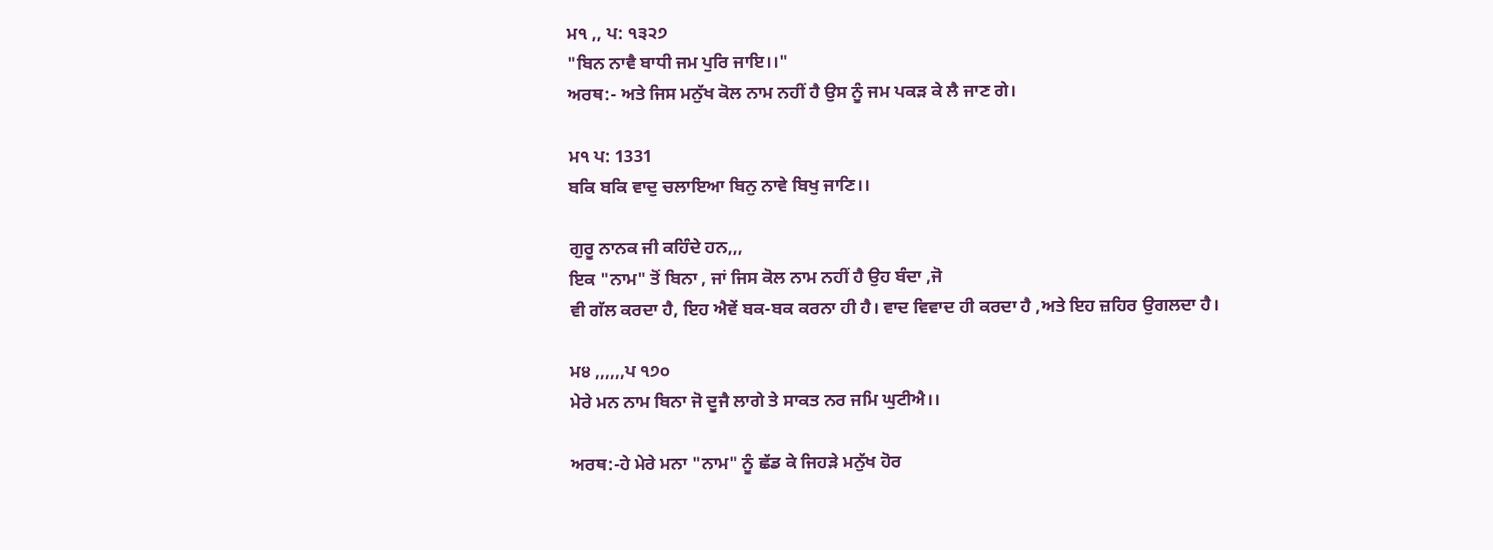ਮ੧ ,, ਪ: ੧੩੨੭
"ਬਿਨ ਨਾਵੈ ਬਾਧੀ ਜਮ ਪੁਰਿ ਜਾਇ।।"
ਅਰਥ:- ਅਤੇ ਜਿਸ ਮਨੁੱਖ ਕੋਲ ਨਾਮ ਨਹੀਂ ਹੈ ਉਸ ਨੂੰ ਜਮ ਪਕੜ ਕੇ ਲੈ ਜਾਣ ਗੇ।

ਮ੧ ਪ: 1331
ਬਕਿ ਬਕਿ ਵਾਦੁ ਚਲਾਇਆ ਬਿਨੁ ਨਾਵੇ ਬਿਖੁ ਜਾਣਿ।।

ਗੁਰੂ ਨਾਨਕ ਜੀ ਕਹਿੰਦੇ ਹਨ,,,
ਇਕ "ਨਾਮ" ਤੋਂ ਬਿਨਾ , ਜਾਂ ਜਿਸ ਕੋਲ ਨਾਮ ਨਹੀਂ ਹੈ ਉਹ ਬੰਦਾ ,ਜੋ
ਵੀ ਗੱਲ ਕਰਦਾ ਹੈ, ਇਹ ਐਵੇਂ ਬਕ-ਬਕ ਕਰਨਾ ਹੀ ਹੈ। ਵਾਦ ਵਿਵਾਦ ਹੀ ਕਰਦਾ ਹੈ ,ਅਤੇ ਇਹ ਜ਼ਹਿਰ ਉਗਲਦਾ ਹੈ।

ਮ੪ ,,,,,,ਪ ੧੭੦
ਮੇਰੇ ਮਨ ਨਾਮ ਬਿਨਾ ਜੋ ਦੂਜੈ ਲਾਗੇ ਤੇ ਸਾਕਤ ਨਰ ਜਮਿ ਘੁਟੀਐ।।

ਅਰਥ:-ਹੇ ਮੇਰੇ ਮਨਾ "ਨਾਮ" ਨੂੰ ਛੱਡ ਕੇ ਜਿਹੜੇ ਮਨੁੱਖ ਹੋਰ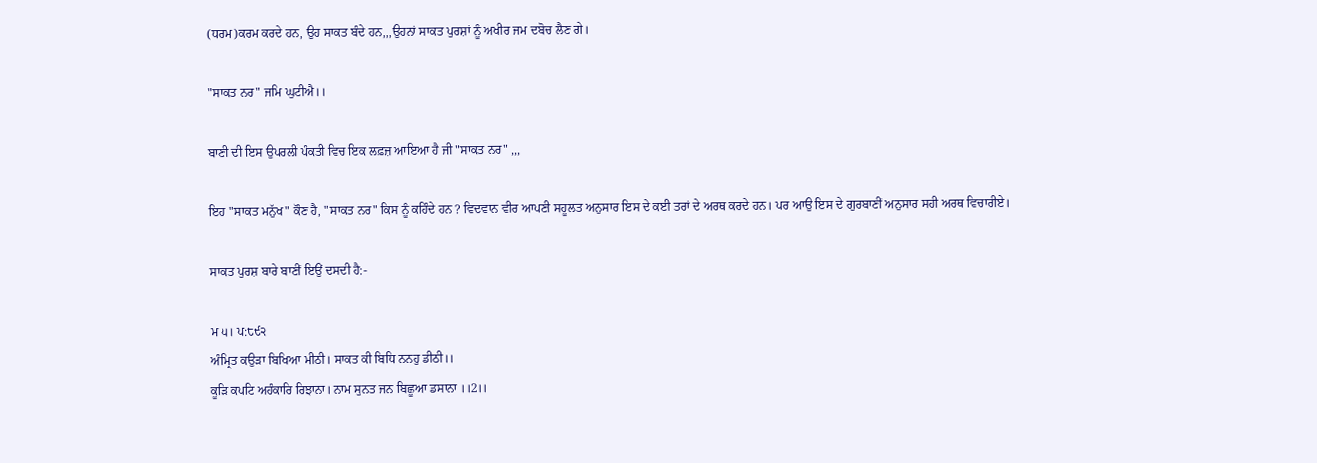(ਧਰਮ)ਕਰਮ ਕਰਦੇ ਹਨ, ਉਹ ਸਾਕਤ ਬੰਦੇ ਹਨ,,,ਉਹਨਾਂ ਸਾਕਤ ਪੁਰਸ਼ਾਂ ਨੂੰ ਅਖੀਰ ਜਮ ਦਬੋਚ ਲੈਣ ਗੇ।

"ਸਾਕਤ ਨਰ" ਜਮਿ ਘੁਟੀਐ।।

ਬਾਣੀ ਦੀ ਇਸ ਉਪਰਲੀ ਪੰਕਤੀ ਵਿਚ ਇਕ ਲਫ਼ਜ਼ ਆਇਆ ਹੈ ਜੀ "ਸਾਕਤ ਨਰ" ,,,

ਇਹ "ਸਾਕਤ ਮਨੁੱਖ" ਕੌਣ ਹੈ, "ਸਾਕਤ ਨਰ" ਕਿਸ ਨੂੰ ਕਹਿੰਦੇ ਹਨ ? ਵਿਦਵਾਨ ਵੀਰ ਆਪਣੀ ਸਹੂਲਤ ਅਨੁਸਾਰ ਇਸ ਦੇ ਕਈ ਤਰਾਂ ਦੇ ਅਰਥ ਕਰਦੇ ਹਨ। ਪਰ ਆਉ ਇਸ ਦੇ ਗੁਰਬਾਣੀਂ ਅਨੁਸਾਰ ਸਹੀ ਅਰਥ ਵਿਚਾਰੀਏ।

ਸਾਕਤ ਪੁਰਸ਼ ਬਾਰੇ ਬਾਣੀਂ ਇਉਂ ਦਸਦੀ ਹੈ:-

ਮ ੫। ਪ:੮੯੨
ਅੰਮ੍ਰਿਤ ਕਉੜਾ ਬਿਖਿਆ ਮੀਠੀ। ਸਾਕਤ ਕੀ ਬਿਧਿ ਨਨਹੁ ਡੀਠੀ।।
ਕੂੜਿ ਕਪਟਿ ਅਹੰਕਾਰਿ ਰਿਝਾਨਾ। ਨਾਮ ਸੁਨਤ ਜਨ ਬਿਛੂਆ ਡਸਾਨਾ ।।2।।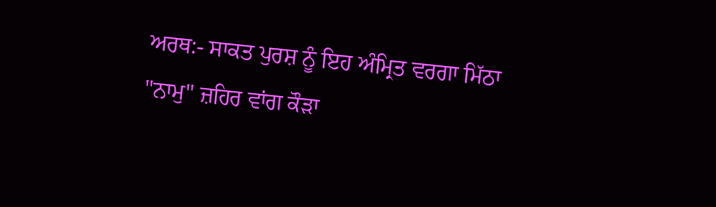ਅਰਥ:- ਸਾਕਤ ਪੁਰਸ਼ ਨੂੰ ਇਹ ਅੰਮ੍ਰਿਤ ਵਰਗਾ ਮਿੱਠਾ "ਨਾਮੁ" ਜ਼ਹਿਰ ਵਾਂਗ ਕੌੜਾ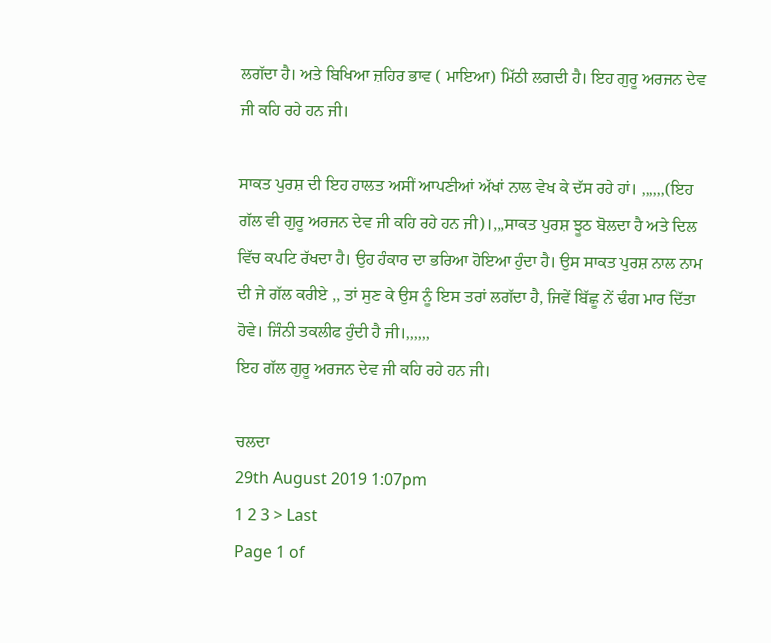ਲਗੱਦਾ ਹੈ। ਅਤੇ ਬਿਖਿਆ ਜ਼ਹਿਰ ਭਾਵ ( ਮਾਇਆ) ਮਿੱਠੀ ਲਗਦੀ ਹੈ। ਇਹ ਗੁਰੂ ਅਰਜਨ ਦੇਵ ਜੀ ਕਹਿ ਰਹੇ ਹਨ ਜੀ।

ਸਾਕਤ ਪੁਰਸ਼ ਦੀ ਇਹ ਹਾਲਤ ਅਸੀਂ ਆਪਣੀਆਂ ਅੱਖਾਂ ਨਾਲ ਵੇਖ ਕੇ ਦੱਸ ਰਹੇ ਹਾਂ। ,,,,,,(ਇਹ ਗੱਲ ਵੀ ਗੁਰੂ ਅਰਜਨ ਦੇਵ ਜੀ ਕਹਿ ਰਹੇ ਹਨ ਜੀ)।,,,ਸਾਕਤ ਪੁਰਸ਼ ਝੂਠ ਬੋਲਦਾ ਹੈ ਅਤੇ ਦਿਲ ਵਿੱਚ ਕਪਟਿ ਰੱਖਦਾ ਹੈ। ਉਹ ਹੰਕਾਰ ਦਾ ਭਰਿਆ ਹੋਇਆ ਹੁੰਦਾ ਹੈ। ਉਸ ਸਾਕਤ ਪੁਰਸ਼ ਨਾਲ ਨਾਮ ਦੀ ਜੇ ਗੱਲ ਕਰੀਏ ,, ਤਾਂ ਸੁਣ ਕੇ ਉਸ ਨੂੰ ਇਸ ਤਰਾਂ ਲਗੱਦਾ ਹੈ, ਜਿਵੇਂ ਬਿੱਛੂ ਨੇਂ ਢੰਗ ਮਾਰ ਦਿੱਤਾ ਹੋਵੇ। ਜਿੰਨੀ ਤਕਲੀਫ ਹੁੰਦੀ ਹੈ ਜੀ।,,,,,,
ਇਹ ਗੱਲ ਗੁਰੂ ਅਰਜਨ ਦੇਵ ਜੀ ਕਹਿ ਰਹੇ ਹਨ ਜੀ।

ਚਲਦਾ
29th August 2019 1:07pm
1 2 3 > Last
Page 1 of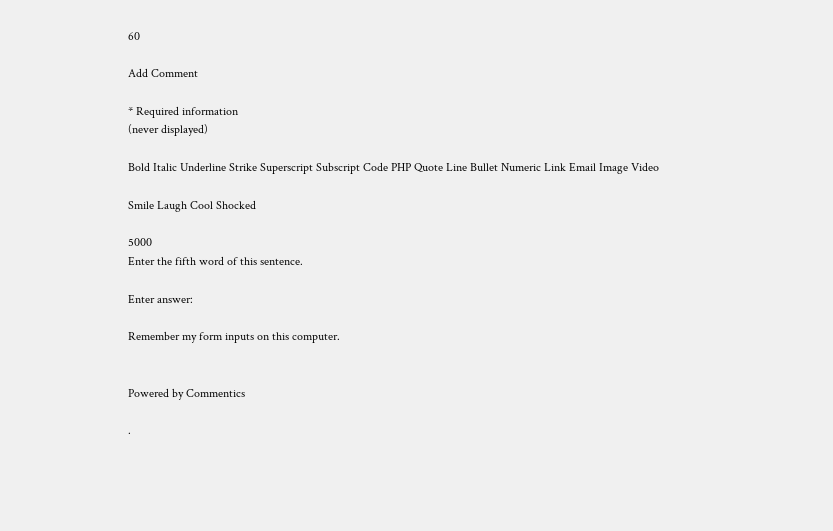60

Add Comment

* Required information
(never displayed)

Bold Italic Underline Strike Superscript Subscript Code PHP Quote Line Bullet Numeric Link Email Image Video

Smile Laugh Cool Shocked

5000
Enter the fifth word of this sentence.

Enter answer:

Remember my form inputs on this computer.


Powered by Commentics

.